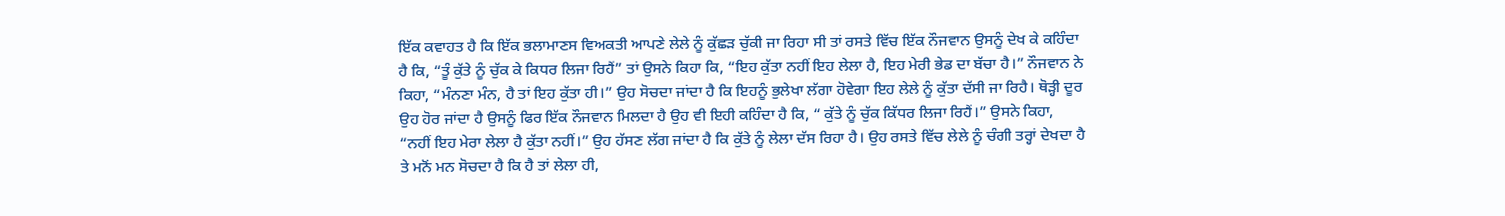ਇੱਕ ਕਵਾਹਤ ਹੈ ਕਿ ਇੱਕ ਭਲਾਮਾਣਸ ਵਿਅਕਤੀ ਆਪਣੇ ਲੇਲੇ ਨੂੰ ਕੁੱਛੜ ਚੁੱਕੀ ਜਾ ਰਿਹਾ ਸੀ ਤਾਂ ਰਸਤੇ ਵਿੱਚ ਇੱਕ ਨੌਜਵਾਨ ਉਸਨੂੰ ਦੇਖ ਕੇ ਕਹਿੰਦਾ ਹੈ ਕਿ, “ਤੂੰ ਕੁੱਤੇ ਨੂੰ ਚੁੱਕ ਕੇ ਕਿਧਰ ਲਿਜਾ ਰਿਹੈਂ” ਤਾਂ ਉਸਨੇ ਕਿਹਾ ਕਿ, “ਇਹ ਕੁੱਤਾ ਨਹੀਂ ਇਹ ਲੇਲਾ ਹੈ, ਇਹ ਮੇਰੀ ਭੇਡ ਦਾ ਬੱਚਾ ਹੈ।” ਨੌਜਵਾਨ ਨੇ ਕਿਹਾ, “ਮੰਨਣਾ ਮੰਨ, ਹੈ ਤਾਂ ਇਹ ਕੁੱਤਾ ਹੀ।” ਉਹ ਸੋਚਦਾ ਜਾਂਦਾ ਹੈ ਕਿ ਇਹਨੂੰ ਭੁਲੇਖਾ ਲੱਗਾ ਹੋਵੇਗਾ ਇਹ ਲੇਲੇ ਨੂੰ ਕੁੱਤਾ ਦੱਸੀ ਜਾ ਰਿਹੈ। ਥੋੜ੍ਹੀ ਦੂਰ ਉਹ ਹੋਰ ਜਾਂਦਾ ਹੈ ਉਸਨੂੰ ਫਿਰ ਇੱਕ ਨੌਜਵਾਨ ਮਿਲਦਾ ਹੈ ਉਹ ਵੀ ਇਹੀ ਕਹਿੰਦਾ ਹੈ ਕਿ, “ ਕੁੱਤੇ ਨੂੰ ਚੁੱਕ ਕਿੱਧਰ ਲਿਜਾ ਰਿਹੈਂ।” ਉਸਨੇ ਕਿਹਾ, “ਨਹੀਂ ਇਹ ਮੇਰਾ ਲੇਲਾ ਹੈ ਕੁੱਤਾ ਨਹੀਂ।” ਉਹ ਹੱਸਣ ਲੱਗ ਜਾਂਦਾ ਹੈ ਕਿ ਕੁੱਤੇ ਨੂੰ ਲੇਲਾ ਦੱਸ ਰਿਹਾ ਹੈ। ਉਹ ਰਸਤੇ ਵਿੱਚ ਲੇਲੇ ਨੂੰ ਚੰਗੀ ਤਰ੍ਹਾਂ ਦੇਖਦਾ ਹੈ ਤੇ ਮਨੋਂ ਮਨ ਸੋਚਦਾ ਹੈ ਕਿ ਹੈ ਤਾਂ ਲੇਲਾ ਹੀ,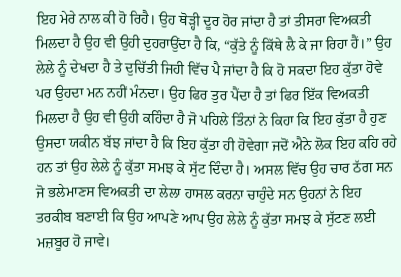ਇਹ ਮੇਰੇ ਨਾਲ ਕੀ ਹੋ ਰਿਹੈ। ਉਹ ਥੋੜ੍ਹੀ ਦੂਰ ਹੋਰ ਜਾਂਦਾ ਹੈ ਤਾਂ ਤੀਸਰਾ ਵਿਅਕਤੀ ਮਿਲਦਾ ਹੈ ਉਹ ਵੀ ਉਹੀ ਦੁਹਰਾਉਂਦਾ ਹੈ ਕਿ, “ਕੁੱਤੇ ਨੂੰ ਕਿੱਥੇ ਲੈ ਕੇ ਜਾ ਰਿਹਾ ਹੈਂ।” ਉਹ ਲੇਲੇ ਨੂੰ ਦੇਖਦਾ ਹੈ ਤੇ ਦੁਚਿੱਤੀ ਜਿਹੀ ਵਿੱਚ ਪੈ ਜਾਂਦਾ ਹੈ ਕਿ ਹੋ ਸਕਦਾ ਇਹ ਕੁੱਤਾ ਹੋਵੇ ਪਰ ਉਹਦਾ ਮਨ ਨਹੀਂ ਮੰਨਦਾ। ਉਹ ਫਿਰ ਤੁਰ ਪੈਂਦਾ ਹੈ ਤਾਂ ਫਿਰ ਇੱਕ ਵਿਅਕਤੀ ਮਿਲਦਾ ਹੈ ਉਹ ਵੀ ਉਹੀ ਕਹਿੰਦਾ ਹੈ ਜੋ ਪਹਿਲੇ ਤਿੰਨਾਂ ਨੇ ਕਿਹਾ ਕਿ ਇਹ ਕੁੱਤਾ ਹੈ ਹੁਣ ਉਸਦਾ ਯਕੀਨ ਬੱਝ ਜਾਂਦਾ ਹੈ ਕਿ ਇਹ ਕੁੱਤਾ ਹੀ ਹੋਵੇਗਾ ਜਦੋਂ ਐਨੇ ਲੋਕ ਇਹ ਕਹਿ ਰਹੇ ਹਨ ਤਾਂ ਉਹ ਲੇਲੇ ਨੂੰ ਕੁੱਤਾ ਸਮਝ ਕੇ ਸੁੱਟ ਦਿੰਦਾ ਹੈ। ਅਸਲ ਵਿੱਚ ਉਹ ਚਾਰ ਠੱਗ ਸਨ ਜੋ ਭਲੇਮਾਣਸ ਵਿਅਕਤੀ ਦਾ ਲੇਲਾ ਹਾਸਲ ਕਰਨਾ ਚਾਹੁੰਦੇ ਸਨ ਉਹਨਾਂ ਨੇ ਇਹ ਤਰਕੀਬ ਬਣਾਈ ਕਿ ਉਹ ਆਪਣੇ ਆਪ ਉਹ ਲੇਲੇ ਨੂੰ ਕੁੱਤਾ ਸਮਝ ਕੇ ਸੁੱਟਣ ਲਈ ਮਜ਼ਬੂਰ ਹੋ ਜਾਵੇ।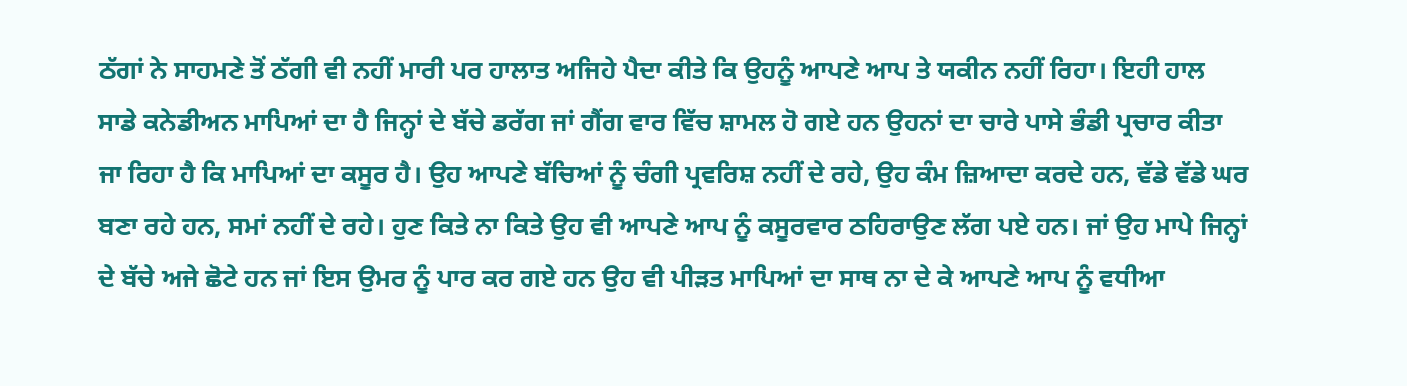ਠੱਗਾਂ ਨੇ ਸਾਹਮਣੇ ਤੋਂ ਠੱਗੀ ਵੀ ਨਹੀਂ ਮਾਰੀ ਪਰ ਹਾਲਾਤ ਅਜਿਹੇ ਪੈਦਾ ਕੀਤੇ ਕਿ ਉਹਨੂੰ ਆਪਣੇ ਆਪ ਤੇ ਯਕੀਨ ਨਹੀਂ ਰਿਹਾ। ਇਹੀ ਹਾਲ ਸਾਡੇ ਕਨੇਡੀਅਨ ਮਾਪਿਆਂ ਦਾ ਹੈ ਜਿਨ੍ਹਾਂ ਦੇ ਬੱਚੇ ਡਰੱਗ ਜਾਂ ਗੈਂਗ ਵਾਰ ਵਿੱਚ ਸ਼ਾਮਲ ਹੋ ਗਏ ਹਨ ਉਹਨਾਂ ਦਾ ਚਾਰੇ ਪਾਸੇ ਭੰਡੀ ਪ੍ਰਚਾਰ ਕੀਤਾ ਜਾ ਰਿਹਾ ਹੈ ਕਿ ਮਾਪਿਆਂ ਦਾ ਕਸੂਰ ਹੈ। ਉਹ ਆਪਣੇ ਬੱਚਿਆਂ ਨੂੰ ਚੰਗੀ ਪ੍ਰਵਰਿਸ਼ ਨਹੀਂ ਦੇ ਰਹੇ, ਉਹ ਕੰਮ ਜ਼ਿਆਦਾ ਕਰਦੇ ਹਨ, ਵੱਡੇ ਵੱਡੇ ਘਰ ਬਣਾ ਰਹੇ ਹਨ, ਸਮਾਂ ਨਹੀਂ ਦੇ ਰਹੇ। ਹੁਣ ਕਿਤੇ ਨਾ ਕਿਤੇ ਉਹ ਵੀ ਆਪਣੇ ਆਪ ਨੂੰ ਕਸੂਰਵਾਰ ਠਹਿਰਾਉਣ ਲੱਗ ਪਏ ਹਨ। ਜਾਂ ਉਹ ਮਾਪੇ ਜਿਨ੍ਹਾਂ ਦੇ ਬੱਚੇ ਅਜੇ ਛੋਟੇ ਹਨ ਜਾਂ ਇਸ ਉਮਰ ਨੂੰ ਪਾਰ ਕਰ ਗਏ ਹਨ ਉਹ ਵੀ ਪੀੜਤ ਮਾਪਿਆਂ ਦਾ ਸਾਥ ਨਾ ਦੇ ਕੇ ਆਪਣੇ ਆਪ ਨੂੰ ਵਧੀਆ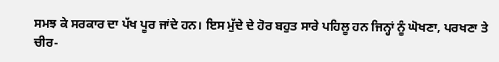ਸਮਝ ਕੇ ਸਰਕਾਰ ਦਾ ਪੱਖ ਪੂਰ ਜਾਂਦੇ ਹਨ। ਇਸ ਮੁੱਦੇ ਦੇ ਹੋਰ ਬਹੁਤ ਸਾਰੇ ਪਹਿਲੂ ਹਨ ਜਿਨ੍ਹਾਂ ਨੂੰ ਘੋਖਣਾ, ਪਰਖਣਾ ਤੇ ਚੀਰ-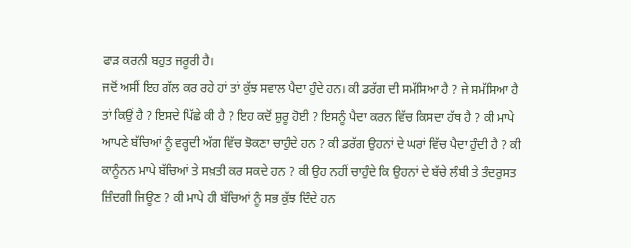ਫਾੜ ਕਰਨੀ ਬਹੁਤ ਜਰੂਰੀ ਹੈ।
ਜਦੋਂ ਅਸੀਂ ਇਹ ਗੱਲ ਕਰ ਰਹੇ ਹਾਂ ਤਾਂ ਕੁੱਝ ਸਵਾਲ ਪੈਦਾ ਹੁੰਦੇ ਹਨ। ਕੀ ਡਰੱਗ ਦੀ ਸਮੱਸਿਆ ਹੈ ? ਜੇ ਸਮੱਸਿਆ ਹੈ ਤਾਂ ਕਿਉਂ ਹੈ ? ਇਸਦੇ ਪਿੱਛੇ ਕੀ ਹੈ ? ਇਹ ਕਦੋਂ ਸ਼ੁਰੂ ਹੋਈ ? ਇਸਨੂੰ ਪੈਦਾ ਕਰਨ ਵਿੱਚ ਕਿਸਦਾ ਹੱਥ ਹੈ ? ਕੀ ਮਾਪੇ ਆਪਣੇ ਬੱਚਿਆਂ ਨੂੰ ਵਰ੍ਹਦੀ ਅੱਗ ਵਿੱਚ ਝੋਕਣਾ ਚਾਹੁੰਦੇ ਹਨ ? ਕੀ ਡਰੱਗ ਉਹਨਾਂ ਦੇ ਘਰਾਂ ਵਿੱਚ ਪੈਦਾ ਹੁੰਦੀ ਹੈ ? ਕੀ ਕਾਨੂੰਨਨ ਮਾਪੇ ਬੱਚਿਆਂ ਤੇ ਸਖ਼ਤੀ ਕਰ ਸਕਦੇ ਹਨ ? ਕੀ ਉਹ ਨਹੀਂ ਚਾਹੁੰਦੇ ਕਿ ਉਹਨਾਂ ਦੇ ਬੱਚੇ ਲੰਬੀ ਤੇ ਤੰਦਰੁਸਤ ਜ਼ਿੰਦਗੀ ਜਿਊਣ ? ਕੀ ਮਾਪੇ ਹੀ ਬੱਚਿਆਂ ਨੂੰ ਸਭ ਕੁੱਝ ਦਿੰਦੇ ਹਨ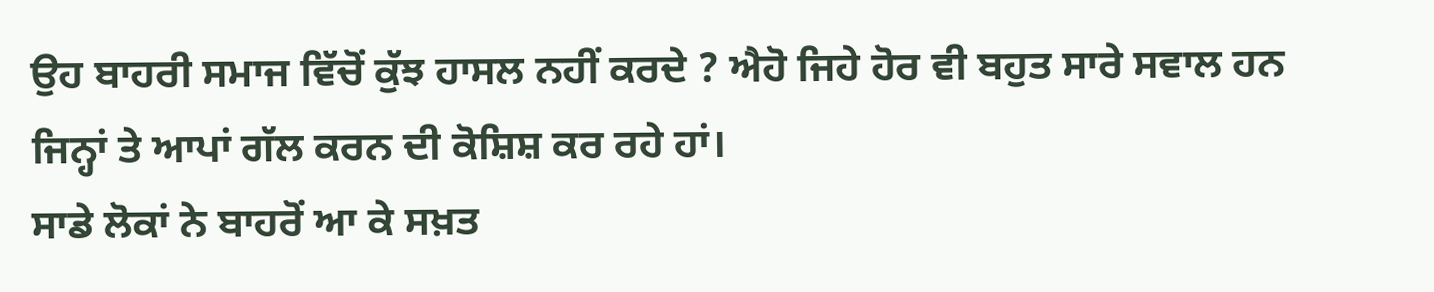ਉਹ ਬਾਹਰੀ ਸਮਾਜ ਵਿੱਚੋਂ ਕੁੱਝ ਹਾਸਲ ਨਹੀਂ ਕਰਦੇ ? ਐਹੋ ਜਿਹੇ ਹੋਰ ਵੀ ਬਹੁਤ ਸਾਰੇ ਸਵਾਲ ਹਨ ਜਿਨ੍ਹਾਂ ਤੇ ਆਪਾਂ ਗੱਲ ਕਰਨ ਦੀ ਕੋਸ਼ਿਸ਼ ਕਰ ਰਹੇ ਹਾਂ।
ਸਾਡੇ ਲੋਕਾਂ ਨੇ ਬਾਹਰੋਂ ਆ ਕੇ ਸਖ਼ਤ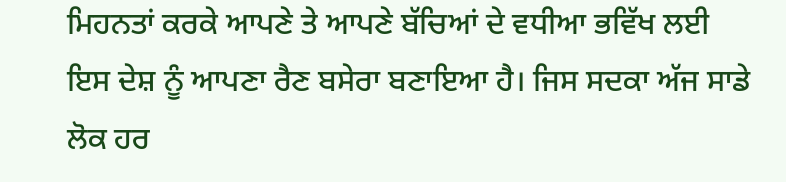ਮਿਹਨਤਾਂ ਕਰਕੇ ਆਪਣੇ ਤੇ ਆਪਣੇ ਬੱਚਿਆਂ ਦੇ ਵਧੀਆ ਭਵਿੱਖ ਲਈ ਇਸ ਦੇਸ਼ ਨੂੰ ਆਪਣਾ ਰੈਣ ਬਸੇਰਾ ਬਣਾਇਆ ਹੈ। ਜਿਸ ਸਦਕਾ ਅੱਜ ਸਾਡੇ ਲੋਕ ਹਰ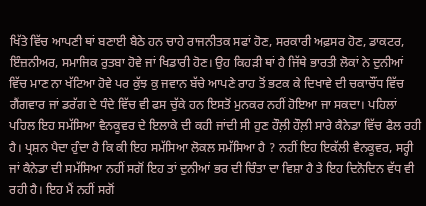ਖਿੱਤੇ ਵਿੱਚ ਆਪਣੀ ਥਾਂ ਬਣਾਈ ਬੈਠੇ ਹਨ ਚਾਹੇ ਰਾਜਨੀਤਕ ਸਫਾਂ ਹੋਣ, ਸਰਕਾਰੀ ਅਫ਼ਸਰ ਹੋਣ, ਡਾਕਟਰ, ਇੰਜ਼ਨੀਅਰ, ਸਮਾਜਿਕ ਰੁਤਬਾ ਹੋਵੇ ਜਾਂ ਖਿਡਾਰੀ ਹੋਣ। ਉਹ ਕਿਹੜੀ ਥਾਂ ਹੈ ਜਿੱਥੇ ਭਾਰਤੀ ਲੋਕਾਂ ਨੇ ਦੁਨੀਆਂ ਵਿੱਚ ਮਾਣ ਨਾ ਖੱਟਿਆ ਹੋਵੇ ਪਰ ਕੁੱਝ ਕੁ ਜਵਾਨ ਬੱਚੇ ਆਪਣੇ ਰਾਹ ਤੋਂ ਭਟਕ ਕੇ ਦਿਖਾਵੇ ਦੀ ਚਕਾਚੌਂਧ ਵਿੱਚ ਗੈਂਗਵਾਰ ਜਾਂ ਡਰੱਗ ਦੇ ਧੰਦੇ ਵਿੱਚ ਵੀ ਫਸ ਚੁੱਕੇ ਹਨ ਇਸਤੋਂ ਮੁਨਕਰ ਨਹੀਂ ਹੋਇਆ ਜਾ ਸਕਦਾ। ਪਹਿਲਾਂ ਪਹਿਲ ਇਹ ਸਮੱਸਿਆ ਵੈਨਕੂਵਰ ਦੇ ਇਲਾਕੇ ਦੀ ਕਹੀ ਜਾਂਦੀ ਸੀ ਹੁਣ ਹੌਲ਼ੀ ਹੌਲ਼ੀ ਸਾਰੇ ਕੈਨੇਡਾ ਵਿੱਚ ਫੈਲ ਰਹੀ ਹੈ। ਪ੍ਰਸ਼ਨ ਪੈਦਾ ਹੁੰਦਾ ਹੈ ਕਿ ਕੀ ਇਹ ਸਮੱਸਿਆ ਲੋਕਲ ਸਮੱਸਿਆ ਹੈ ? ਨਹੀਂ ਇਹ ਇਕੱਲੀ ਵੈਨਕੂਵਰ, ਸਰ੍ਹੀ ਜਾਂ ਕੈਨੇਡਾ ਦੀ ਸਮੱਸਿਆ ਨਹੀਂ ਸਗੋਂ ਇਹ ਤਾਂ ਦੁਨੀਆਂ ਭਰ ਦੀ ਚਿੰਤਾ ਦਾ ਵਿਸ਼ਾ ਹੈ ਤੇ ਇਹ ਦਿਨੋਦਿਨ ਵੱਧ ਵੀ ਰਹੀ ਹੈ। ਇਹ ਮੈਂ ਨਹੀਂ ਸਗੋਂ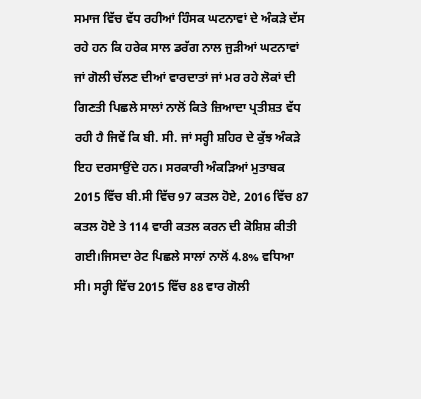ਸਮਾਜ ਵਿੱਚ ਵੱਧ ਰਹੀਆਂ ਹਿੰਸਕ ਘਟਨਾਵਾਂ ਦੇ ਅੰਕੜੇ ਦੱਸ ਰਹੇ ਹਨ ਕਿ ਹਰੇਕ ਸਾਲ ਡਰੱਗ ਨਾਲ ਜੁੜੀਆਂ ਘਟਨਾਵਾਂ ਜਾਂ ਗੋਲੀ ਚੱਲਣ ਦੀਆਂ ਵਾਰਦਾਤਾਂ ਜਾਂ ਮਰ ਰਹੇ ਲੋਕਾਂ ਦੀ ਗਿਣਤੀ ਪਿਛਲੇ ਸਾਲਾਂ ਨਾਲੋਂ ਕਿਤੇ ਜ਼ਿਆਦਾ ਪ੍ਰਤੀਸ਼ਤ ਵੱਧ ਰਹੀ ਹੈ ਜਿਵੇਂ ਕਿ ਬੀ. ਸੀ. ਜਾਂ ਸਰ੍ਹੀ ਸ਼ਹਿਰ ਦੇ ਕੁੱਝ ਅੰਕੜੇ ਇਹ ਦਰਸਾਉਂਦੇ ਹਨ। ਸਰਕਾਰੀ ਅੰਕੜਿਆਂ ਮੁਤਾਬਕ 2015 ਵਿੱਚ ਬੀ.ਸੀ ਵਿੱਚ 97 ਕਤਲ ਹੋਏ, 2016 ਵਿੱਚ 87 ਕਤਲ ਹੋਏ ਤੇ 114 ਵਾਰੀ ਕਤਲ ਕਰਨ ਦੀ ਕੋਸ਼ਿਸ਼ ਕੀਤੀ ਗਈ।ਜਿਸਦਾ ਰੇਟ ਪਿਛਲੇ ਸਾਲਾਂ ਨਾਲੋਂ 4.8% ਵਧਿਆ ਸੀ। ਸਰ੍ਹੀ ਵਿੱਚ 2015 ਵਿੱਚ 88 ਵਾਰ ਗੋਲੀ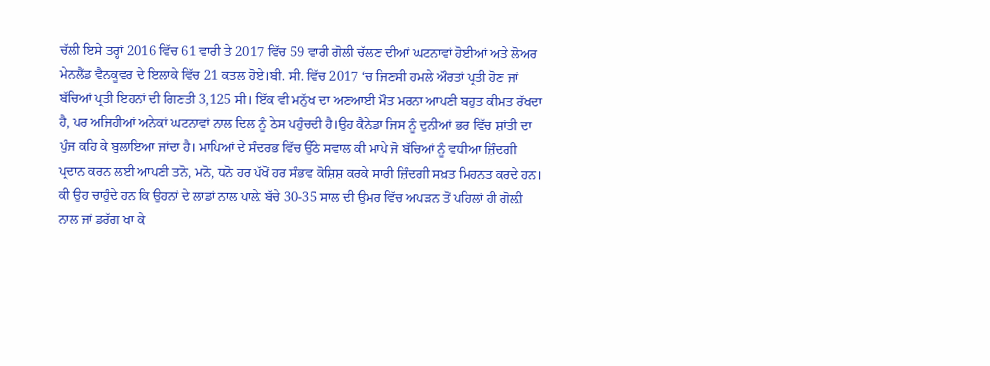ਚੱਲੀ ਇਸੇ ਤਰ੍ਹਾਂ 2016 ਵਿੱਚ 61 ਵਾਰੀ ਤੇ 2017 ਵਿੱਚ 59 ਵਾਰੀ ਗੋਲੀ ਚੱਲਣ ਦੀਆਂ ਘਟਨਾਵਾਂ ਹੋਈਆਂ ਅਤੇ ਲੋਅਰ ਮੇਨਲੈਂਡ ਵੈਨਕੂਵਰ ਦੇ ਇਲਾਕੇ ਵਿੱਚ 21 ਕਤਲ ਹੋਏ।ਬੀ. ਸੀ. ਵਿੱਚ 2017 ‘ਚ ਜਿਣਸੀ ਹਮਲੇ ਔਰਤਾਂ ਪ੍ਰਤੀ ਹੋਣ ਜਾਂ ਬੱਚਿਆਂ ਪ੍ਰਤੀ ਇਹਨਾਂ ਦੀ ਗਿਣਤੀ 3,125 ਸੀ। ਇੱਕ ਵੀ ਮਨੁੱਖ ਦਾ ਅਣਆਈ ਮੌਤ ਮਰਨਾ ਆਪਣੀ ਬਹੁਤ ਕੀਮਤ ਰੱਖਦਾ ਹੈ, ਪਰ ਅਜਿਹੀਆਂ ਅਨੇਕਾਂ ਘਟਨਾਵਾਂ ਨਾਲ ਦਿਲ ਨੂੰ ਠੇਸ ਪਹੁੰਚਦੀ ਹੈ।ਉਹ ਕੈਨੇਡਾ ਜਿਸ ਨੂੰ ਦੁਨੀਆਂ ਭਰ ਵਿੱਚ ਸ਼ਾਂਤੀ ਦਾ ਪੁੰਜ ਕਹਿ ਕੇ ਬੁਲਾਇਆ ਜਾਂਦਾ ਹੈ। ਮਾਪਿਆਂ ਦੇ ਸੰਦਰਭ ਵਿੱਚ ਉੱਠੇ ਸਵਾਲ ਕੀ ਮਾਪੇ ਜੋ ਬੱਚਿਆਂ ਨੂੰ ਵਧੀਆ ਜ਼ਿੰਦਗੀ ਪ੍ਰਦਾਨ ਕਰਨ ਲਈ ਆਪਣੀ ਤਨੋ, ਮਨੋ, ਧਨੋ ਹਰ ਪੱਖੋਂ ਹਰ ਸੰਭਵ ਕੋਸ਼ਿਸ਼ ਕਰਕੇ ਸਾਰੀ ਜ਼ਿੰਦਗੀ ਸਖ਼ਤ ਮਿਹਨਤ ਕਰਦੇ ਹਨ। ਕੀ ਉਹ ਚਾਹੁੰਦੇ ਹਨ ਕਿ ਉਹਨਾਂ ਦੇ ਲਾਡਾਂ ਨਾਲ ਪਾਲ਼ੇ ਬੱਚੇ 30-35 ਸਾਲ ਦੀ ਉਮਰ ਵਿੱਚ ਅਪੜਨ ਤੋਂ ਪਹਿਲਾਂ ਹੀ ਗੋਲ਼ੀ ਨਾਲ ਜਾਂ ਡਰੱਗ ਖਾ ਕੇ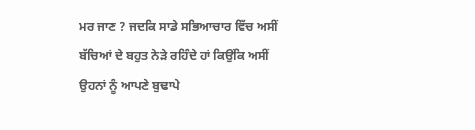ਮਰ ਜਾਣ ? ਜਦਕਿ ਸਾਡੇ ਸਭਿਆਚਾਰ ਵਿੱਚ ਅਸੀਂ ਬੱਚਿਆਂ ਦੇ ਬਹੁਤ ਨੇੜੇ ਰਹਿੰਦੇ ਹਾਂ ਕਿਉਂਕਿ ਅਸੀਂ ਉਹਨਾਂ ਨੂੰ ਆਪਣੇ ਬੁਢਾਪੇ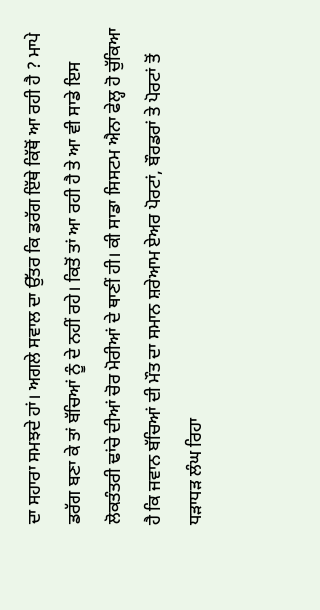ਦਾ ਸਹਾਰਾ ਸਮਝਦੇ ਹਾਂ। ਅਗਲੇ ਸਵਾਲ ਦਾ ਉੱਤਰ ਕਿ ਡਰੱਗ ਇੱਥੇ ਕਿੱਥੋਂ ਆ ਰਹੀ ਹੈ ? ਮਾਪੇ ਡਰੱਗ ਬਣਾ ਕੇ ਤਾਂ ਬੱਚਿਆਂ ਨੂੰ ਦੇ ਨਹੀਂ ਰਹੇ। ਕਿਤੋਂ ਤਾਂ ਆ ਰਹੀ ਹੈ ਤੇ ਆ ਵੀ ਸਾਡੇ ਇਸ ਲੋਕਤੰਤਰੀ ਢਾਂਚੇ ਦੀਆਂ ਚੋਰ ਮੋਰੀਆਂ ਦੇ ਥਾਣੀਂ ਹੀ। ਕੀ ਸਾਡਾ ਸਿਸਟਮ ਐਨਾ ਫੇਲ੍ਹ ਹੋ ਚੁੱਕਿਆ ਹੈ ਕਿ ਜਵਾਨ ਬੱਚਿਆਂ ਦੀ ਮੌਤ ਦਾ ਸਮਾਨ ਸ਼ਰੇਆਮ ਏਅਰ ਪੋਰਟਾਂ, ਬੌਰਡਰਾਂ ਤੇ ਪੋਰਟਾਂ ਤੋਂ ਧੜਾਧੜ ਲੰਘ ਰਿਹਾ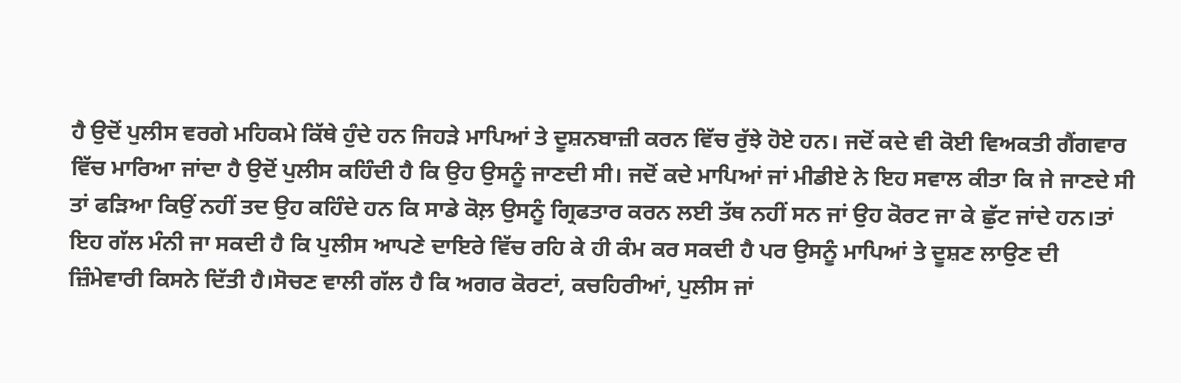ਹੈ ਉਦੋਂ ਪੁਲੀਸ ਵਰਗੇ ਮਹਿਕਮੇ ਕਿੱਥੇ ਹੁੰਦੇ ਹਨ ਜਿਹੜੇ ਮਾਪਿਆਂ ਤੇ ਦੂਸ਼ਨਬਾਜ਼ੀ ਕਰਨ ਵਿੱਚ ਰੁੱਝੇ ਹੋਏ ਹਨ। ਜਦੋਂ ਕਦੇ ਵੀ ਕੋਈ ਵਿਅਕਤੀ ਗੈਂਗਵਾਰ ਵਿੱਚ ਮਾਰਿਆ ਜਾਂਦਾ ਹੈ ਉਦੋਂ ਪੁਲੀਸ ਕਹਿੰਦੀ ਹੈ ਕਿ ਉਹ ਉਸਨੂੰ ਜਾਣਦੀ ਸੀ। ਜਦੋਂ ਕਦੇ ਮਾਪਿਆਂ ਜਾਂ ਮੀਡੀਏ ਨੇ ਇਹ ਸਵਾਲ ਕੀਤਾ ਕਿ ਜੇ ਜਾਣਦੇ ਸੀ ਤਾਂ ਫੜਿਆ ਕਿਉਂ ਨਹੀਂ ਤਦ ਉਹ ਕਹਿੰਦੇ ਹਨ ਕਿ ਸਾਡੇ ਕੋਲ਼ ਉਸਨੂੰ ਗ੍ਰਿਫਤਾਰ ਕਰਨ ਲਈ ਤੱਥ ਨਹੀਂ ਸਨ ਜਾਂ ਉਹ ਕੋਰਟ ਜਾ ਕੇ ਛੁੱਟ ਜਾਂਦੇ ਹਨ।ਤਾਂ ਇਹ ਗੱਲ ਮੰਨੀ ਜਾ ਸਕਦੀ ਹੈ ਕਿ ਪੁਲੀਸ ਆਪਣੇ ਦਾਇਰੇ ਵਿੱਚ ਰਹਿ ਕੇ ਹੀ ਕੰਮ ਕਰ ਸਕਦੀ ਹੈ ਪਰ ਉਸਨੂੰ ਮਾਪਿਆਂ ਤੇ ਦੂਸ਼ਣ ਲਾਉਣ ਦੀ ਜ਼ਿੰਮੇਵਾਰੀ ਕਿਸਨੇ ਦਿੱਤੀ ਹੈ।ਸੋਚਣ ਵਾਲੀ ਗੱਲ ਹੈ ਕਿ ਅਗਰ ਕੋਰਟਾਂ, ਕਚਹਿਰੀਆਂ, ਪੁਲੀਸ ਜਾਂ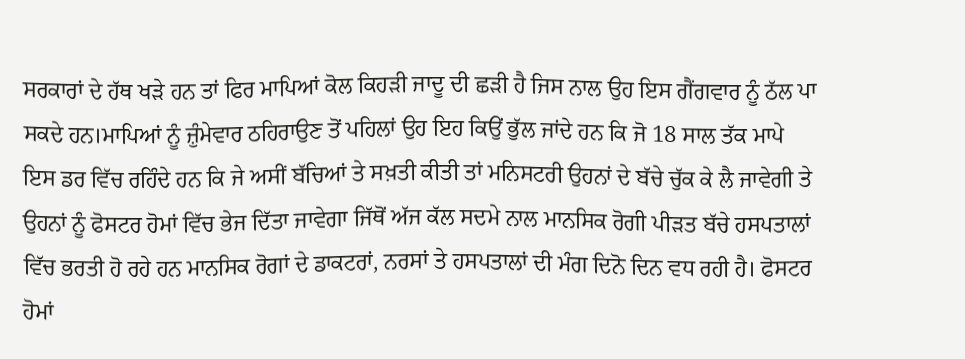ਸਰਕਾਰਾਂ ਦੇ ਹੱਥ ਖੜੇ ਹਨ ਤਾਂ ਫਿਰ ਮਾਪਿਆਂ ਕੋਲ ਕਿਹੜੀ ਜਾਦੂ ਦੀ ਛੜੀ ਹੈ ਜਿਸ ਨਾਲ ਉਹ ਇਸ ਗੈਂਗਵਾਰ ਨੂੰ ਠੱਲ ਪਾ ਸਕਦੇ ਹਨ।ਮਾਪਿਆਂ ਨੂੰ ਜ਼ੁੰਮੇਵਾਰ ਠਹਿਰਾਉਣ ਤੋਂ ਪਹਿਲਾਂ ਉਹ ਇਹ ਕਿਉਂ ਭੁੱਲ ਜਾਂਦੇ ਹਨ ਕਿ ਜੋ 18 ਸਾਲ ਤੱਕ ਮਾਪੇ ਇਸ ਡਰ ਵਿੱਚ ਰਹਿੰਦੇ ਹਨ ਕਿ ਜੇ ਅਸੀਂ ਬੱਚਿਆਂ ਤੇ ਸਖ਼ਤੀ ਕੀਤੀ ਤਾਂ ਮਨਿਸਟਰੀ ਉਹਨਾਂ ਦੇ ਬੱਚੇ ਚੁੱਕ ਕੇ ਲੈ ਜਾਵੇਗੀ ਤੇ ਉਹਨਾਂ ਨੂੰ ਫੋਸਟਰ ਹੋਮਾਂ ਵਿੱਚ ਭੇਜ ਦਿੱਤਾ ਜਾਵੇਗਾ ਜਿੱਥੋਂ ਅੱਜ ਕੱਲ ਸਦਮੇ ਨਾਲ ਮਾਨਸਿਕ ਰੋਗੀ ਪੀੜਤ ਬੱਚੇ ਹਸਪਤਾਲਾਂ ਵਿੱਚ ਭਰਤੀ ਹੋ ਰਹੇ ਹਨ ਮਾਨਸਿਕ ਰੋਗਾਂ ਦੇ ਡਾਕਟਰਾਂ, ਨਰਸਾਂ ਤੇ ਹਸਪਤਾਲਾਂ ਦੀ ਮੰਗ ਦਿਨੋ ਦਿਨ ਵਧ ਰਹੀ ਹੈ। ਫੋਸਟਰ ਹੋਮਾਂ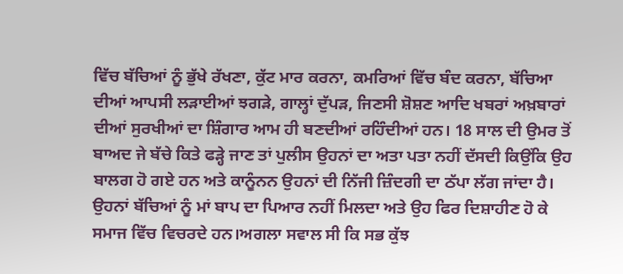ਵਿੱਚ ਬੱਚਿਆਂ ਨੂੰ ਭੁੱਖੇ ਰੱਖਣਾ, ਕੁੱਟ ਮਾਰ ਕਰਨਾ, ਕਮਰਿਆਂ ਵਿੱਚ ਬੰਦ ਕਰਨਾ, ਬੱਚਿਆ ਦੀਆਂ ਆਪਸੀ ਲੜਾਈਆਂ ਝਗੜੇ, ਗਾਲ੍ਹਾਂ ਦੁੱਪੜ, ਜਿਣਸੀ ਸ਼ੋਸ਼ਣ ਆਦਿ ਖਬਰਾਂ ਅਖ਼ਬਾਰਾਂ ਦੀਆਂ ਸੁਰਖੀਆਂ ਦਾ ਸ਼ਿੰਗਾਰ ਆਮ ਹੀ ਬਣਦੀਆਂ ਰਹਿੰਦੀਆਂ ਹਨ। 18 ਸਾਲ ਦੀ ਉਮਰ ਤੋਂ ਬਾਅਦ ਜੇ ਬੱਚੇ ਕਿਤੇ ਫੜ੍ਹੇ ਜਾਣ ਤਾਂ ਪੁਲੀਸ ਉਹਨਾਂ ਦਾ ਅਤਾ ਪਤਾ ਨਹੀਂ ਦੱਸਦੀ ਕਿਉਂਕਿ ਉਹ ਬਾਲਗ ਹੋ ਗਏ ਹਨ ਅਤੇ ਕਾਨੂੰਨਨ ਉਹਨਾਂ ਦੀ ਨਿੱਜੀ ਜ਼ਿੰਦਗੀ ਦਾ ਠੱਪਾ ਲੱਗ ਜਾਂਦਾ ਹੈ। ਉਹਨਾਂ ਬੱਚਿਆਂ ਨੂੰ ਮਾਂ ਬਾਪ ਦਾ ਪਿਆਰ ਨਹੀਂ ਮਿਲਦਾ ਅਤੇ ਉਹ ਫਿਰ ਦਿਸ਼ਾਹੀਣ ਹੋ ਕੇ ਸਮਾਜ ਵਿੱਚ ਵਿਚਰਦੇ ਹਨ।ਅਗਲਾ ਸਵਾਲ ਸੀ ਕਿ ਸਭ ਕੁੱਝ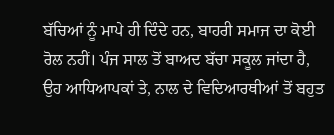ਬੱਚਿਆਂ ਨੂੰ ਮਾਪੇ ਹੀ ਦਿੰਦੇ ਹਨ, ਬਾਹਰੀ ਸਮਾਜ ਦਾ ਕੋਈ ਰੋਲ ਨਹੀਂ। ਪੰਜ ਸਾਲ ਤੋਂ ਬਾਅਦ ਬੱਚਾ ਸਕੂਲ ਜਾਂਦਾ ਹੈ, ਉਹ ਆਧਿਆਪਕਾਂ ਤੇ, ਨਾਲ ਦੇ ਵਿਦਿਆਰਥੀਆਂ ਤੋਂ ਬਹੁਤ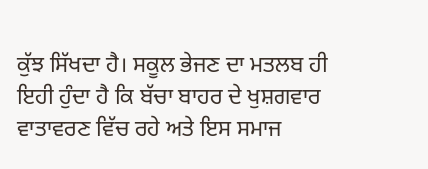ਕੁੱਝ ਸਿੱਖਦਾ ਹੈ। ਸਕੂਲ ਭੇਜਣ ਦਾ ਮਤਲਬ ਹੀ ਇਹੀ ਹੁੰਦਾ ਹੈ ਕਿ ਬੱਚਾ ਬਾਹਰ ਦੇ ਖੁਸ਼ਗਵਾਰ ਵਾਤਾਵਰਣ ਵਿੱਚ ਰਹੇ ਅਤੇ ਇਸ ਸਮਾਜ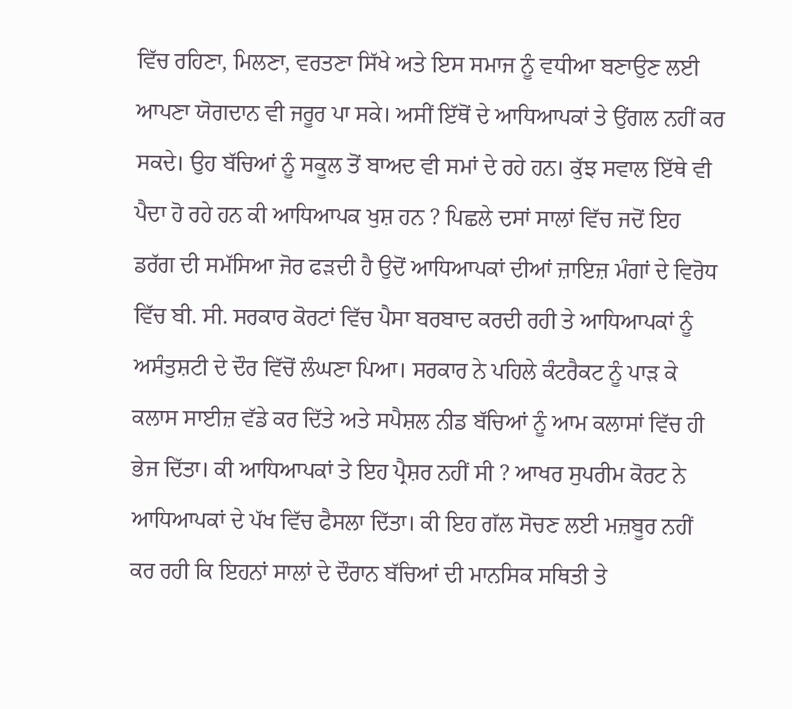ਵਿੱਚ ਰਹਿਣਾ, ਮਿਲਣਾ, ਵਰਤਣਾ ਸਿੱਖੇ ਅਤੇ ਇਸ ਸਮਾਜ ਨੂੰ ਵਧੀਆ ਬਣਾਉਣ ਲਈ ਆਪਣਾ ਯੋਗਦਾਨ ਵੀ ਜਰੂਰ ਪਾ ਸਕੇ। ਅਸੀਂ ਇੱਥੋਂ ਦੇ ਆਧਿਆਪਕਾਂ ਤੇ ਉਂਗਲ ਨਹੀਂ ਕਰ ਸਕਦੇ। ਉਹ ਬੱਚਿਆਂ ਨੂੰ ਸਕੂਲ ਤੋਂ ਬਾਅਦ ਵੀ ਸਮਾਂ ਦੇ ਰਹੇ ਹਨ। ਕੁੱਝ ਸਵਾਲ ਇੱਥੇ ਵੀ ਪੈਦਾ ਹੋ ਰਹੇ ਹਨ ਕੀ ਆਧਿਆਪਕ ਖੁਸ਼ ਹਨ ? ਪਿਛਲੇ ਦਸਾਂ ਸਾਲਾਂ ਵਿੱਚ ਜਦੋਂ ਇਹ ਡਰੱਗ ਦੀ ਸਮੱਸਿਆ ਜੋਰ ਫੜਦੀ ਹੈ ਉਦੋਂ ਆਧਿਆਪਕਾਂ ਦੀਆਂ ਜ਼ਾਇਜ਼ ਮੰਗਾਂ ਦੇ ਵਿਰੋਧ ਵਿੱਚ ਬੀ. ਸੀ. ਸਰਕਾਰ ਕੋਰਟਾਂ ਵਿੱਚ ਪੈਸਾ ਬਰਬਾਦ ਕਰਦੀ ਰਹੀ ਤੇ ਆਧਿਆਪਕਾਂ ਨੂੰ ਅਸੰਤੁਸ਼ਟੀ ਦੇ ਦੌਰ ਵਿੱਚੋਂ ਲੰਘਣਾ ਪਿਆ। ਸਰਕਾਰ ਨੇ ਪਹਿਲੇ ਕੰਟਰੈਕਟ ਨੂੰ ਪਾੜ ਕੇ ਕਲਾਸ ਸਾਈਜ਼ ਵੱਡੇ ਕਰ ਦਿੱਤੇ ਅਤੇ ਸਪੈਸ਼ਲ ਨੀਡ ਬੱਚਿਆਂ ਨੂੰ ਆਮ ਕਲਾਸਾਂ ਵਿੱਚ ਹੀ ਭੇਜ ਦਿੱਤਾ। ਕੀ ਆਧਿਆਪਕਾਂ ਤੇ ਇਹ ਪ੍ਰੈਸ਼ਰ ਨਹੀਂ ਸੀ ? ਆਖਰ ਸੁਪਰੀਮ ਕੋਰਟ ਨੇ ਆਧਿਆਪਕਾਂ ਦੇ ਪੱਖ ਵਿੱਚ ਫੈਸਲਾ ਦਿੱਤਾ। ਕੀ ਇਹ ਗੱਲ ਸੋਚਣ ਲਈ ਮਜ਼ਬੂਰ ਨਹੀਂ ਕਰ ਰਹੀ ਕਿ ਇਹਨਾਂ ਸਾਲਾਂ ਦੇ ਦੌਰਾਨ ਬੱਚਿਆਂ ਦੀ ਮਾਨਸਿਕ ਸਥਿਤੀ ਤੇ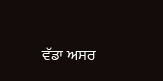ਵੱਡਾ ਅਸਰ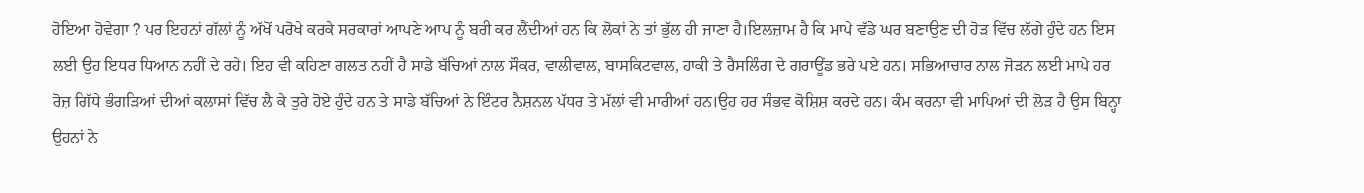ਹੋਇਆ ਹੋਵੇਗਾ ? ਪਰ ਇਹਨਾਂ ਗੱਲਾਂ ਨੂੰ ਅੱਖੋਂ ਪਰੋਖੇ ਕਰਕੇ ਸਰਕਾਰਾਂ ਆਪਣੇ ਆਪ ਨੂੰ ਬਰੀ ਕਰ ਲੈਂਦੀਆਂ ਹਨ ਕਿ ਲੋਕਾਂ ਨੇ ਤਾਂ ਭੁੱਲ ਹੀ ਜਾਣਾ ਹੈ।ਇਲਜ਼ਾਮ ਹੈ ਕਿ ਮਾਪੇ ਵੱਡੇ ਘਰ ਬਣਾਉਣ ਦੀ ਹੋੜ ਵਿੱਚ ਲੱਗੇ ਹੁੰਦੇ ਹਨ ਇਸ ਲਈ ਉਹ ਇਧਰ ਧਿਆਨ ਨਹੀਂ ਦੇ ਰਹੇ। ਇਹ ਵੀ ਕਹਿਣਾ ਗਲਤ ਨਹੀਂ ਹੈ ਸਾਡੇ ਬੱਚਿਆਂ ਨਾਲ ਸੌਕਰ, ਵਾਲੀਵਾਲ, ਬਾਸਕਿਟਵਾਲ, ਹਾਕੀ ਤੇ ਰੈਸਲਿੰਗ ਦੇ ਗਰਾਊਂਡ ਭਰੇ ਪਏ ਹਨ। ਸਭਿਆਚਾਰ ਨਾਲ ਜੋੜਨ ਲਈ ਮਾਪੇ ਹਰ ਰੋਜ਼ ਗਿੱਧੇ ਭੰਗੜਿਆਂ ਦੀਆਂ ਕਲਾਸਾਂ ਵਿੱਚ ਲੈ ਕੇ ਤੁਰੇ ਹੋਏ ਹੁੰਦੇ ਹਨ ਤੇ ਸਾਡੇ ਬੱਚਿਆਂ ਨੇ ਇੰਟਰ ਨੈਸ਼ਨਲ ਪੱਧਰ ਤੇ ਮੱਲਾਂ ਵੀ ਮਾਰੀਆਂ ਹਨ।ਉਹ ਹਰ ਸੰਭਵ ਕੋਸ਼ਿਸ਼ ਕਰਦੇ ਹਨ। ਕੰਮ ਕਰਨਾ ਵੀ ਮਾਪਿਆਂ ਦੀ ਲੋੜ ਹੈ ਉਸ ਬਿਨ੍ਹਾ ਉਹਨਾਂ ਨੇ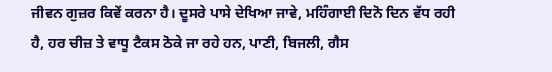ਜੀਵਨ ਗੁਜ਼ਰ ਕਿਵੇਂ ਕਰਨਾ ਹੈ। ਦੂਸਰੇ ਪਾਸੇ ਦੇਖਿਆ ਜਾਵੇ, ਮਹਿੰਗਾਈ ਦਿਨੋ ਦਿਨ ਵੱਧ ਰਹੀ ਹੈ, ਹਰ ਚੀਜ਼ ਤੇ ਵਾਧੂ ਟੈਕਸ ਠੋਕੇ ਜਾ ਰਹੇ ਹਨ, ਪਾਣੀ, ਬਿਜਲੀ, ਗੈਸ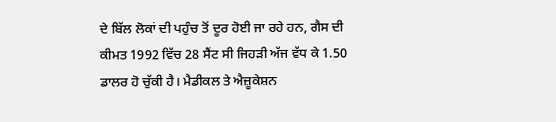ਦੇ ਬਿੱਲ ਲੋਕਾਂ ਦੀ ਪਹੁੰਚ ਤੋਂ ਦੂਰ ਹੋਈ ਜਾ ਰਹੇ ਹਨ, ਗੈਸ ਦੀ ਕੀਮਤ 1992 ਵਿੱਚ 28 ਸੈਂਟ ਸੀ ਜਿਹੜੀ ਅੱਜ ਵੱਧ ਕੇ 1.50 ਡਾਲਰ ਹੋ ਚੁੱਕੀ ਹੈ। ਮੈਡੀਕਲ ਤੇ ਐਜ਼ੂਕੇਸ਼ਨ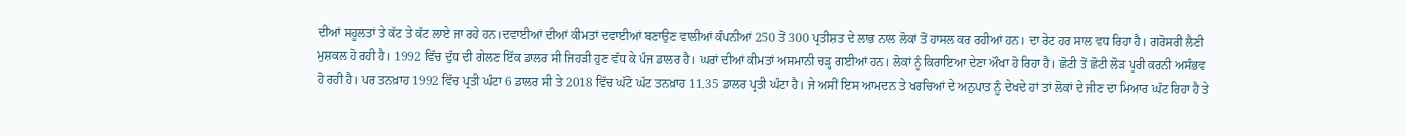ਦੀਆਂ ਸਹੂਲਤਾਂ ਤੇ ਕੱਟ ਤੇ ਕੱਟ ਲਾਏ ਜਾ ਰਹੇ ਹਨ।ਦਵਾਈਆਂ ਦੀਆਂ ਕੀਮਤਾਂ ਦਵਾਈਆਂ ਬਣਾਉਣ ਵਾਲੀਆਂ ਕੰਪਨੀਆਂ 250 ਤੋਂ 300 ਪ੍ਰਤੀਸ਼ਤ ਦੇ ਲਾਭ ਨਾਲ ਲੋਕਾਂ ਤੋਂ ਹਾਸਲ ਕਰ ਰਹੀਆਂ ਹਨ। ਦਾ ਰੇਟ ਹਰ ਸਾਲ ਵਧ ਰਿਹਾ ਹੈ। ਗਰੋਸਰੀ ਲੈਣੀ ਮੁਸ਼ਕਲ ਹੋ ਰਹੀ ਹੈ। 1992 ਵਿੱਚ ਦੁੱਧ ਦੀ ਗੇਲਣ ਇੱਕ ਡਾਲਰ ਸੀ ਜਿਹੜੀ ਹੁਣ ਵੱਧ ਕੇ ਪੰਜ ਡਾਲਰ ਹੈ। ਘਰਾਂ ਦੀਆਂ ਕੀਮਤਾਂ ਅਸਮਾਨੀ ਚੜ੍ਹ ਗਈਆਂ ਹਨ। ਲੋਕਾਂ ਨੂੰ ਕਿਰਾਇਆ ਦੇਣਾ ਔਖਾ ਹੋ ਰਿਹਾ ਹੈ। ਛੋਟੀ ਤੋਂ ਛੋਟੀ ਲੋੜ ਪੂਰੀ ਕਰਨੀ ਅਸੰਭਵ ਹੋ ਰਹੀ ਹੈ। ਪਰ ਤਨਖ਼ਾਹ 1992 ਵਿੱਚ ਪ੍ਰਤੀ ਘੰਟਾ 6 ਡਾਲਰ ਸੀ ਤੇ 2018 ਵਿੱਚ ਘੱਟੋ ਘੱਟ ਤਨਖ਼ਾਹ 11.35 ਡਾਲਰ ਪ੍ਰਤੀ ਘੰਟਾ ਹੈ। ਜੇ ਅਸੀਂ ਇਸ ਆਮਦਨ ਤੇ ਖਰਚਿਆਂ ਦੇ ਅਨੁਪਾਤ ਨੂੰ ਦੇਖਦੇ ਹਾਂ ਤਾਂ ਲੋਕਾਂ ਦੇ ਜੀਣ ਦਾ ਮਿਆਰ ਘੱਟ ਰਿਹਾ ਹੈ ਤੇ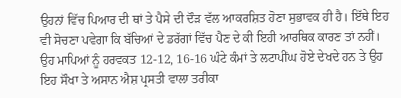ਉਹਨਾਂ ਵਿੱਚ ਪਿਆਰ ਦੀ ਥਾਂ ਤੇ ਪੈਸੇ ਦੀ ਦੌੜ ਵੱਲ ਆਕਰਸ਼ਿਤ ਹੋਣਾ ਸੁਭਾਵਕ ਹੀ ਹੈ। ਇੱਥੇ ਇਹ ਵੀ ਸੋਚਣਾ ਪਵੇਗਾ ਕਿ ਬੱਚਿਆਂ ਦੇ ਡਰੱਗਾਂ ਵਿੱਚ ਪੈਣ ਦੇ ਕੀ ਇਹੀ ਆਰਥਿਕ ਕਾਰਣ ਤਾਂ ਨਹੀਂ। ਉਹ ਮਾਪਿਆਂ ਨੂੰ ਹਰਵਕਤ 12-12, 16-16 ਘੰਟੇ ਕੰਮਾਂ ਤੇ ਲਟਾਪੀਂਘ ਹੋਏ ਦੇਖਦੇ ਹਨ ਤੇ ਉਹ ਇਹ ਸੌਖਾ ਤੇ ਅਸਾਨ ਐਸ਼ ਪ੍ਰਸਤੀ ਵਾਲਾ ਤਰੀਕਾ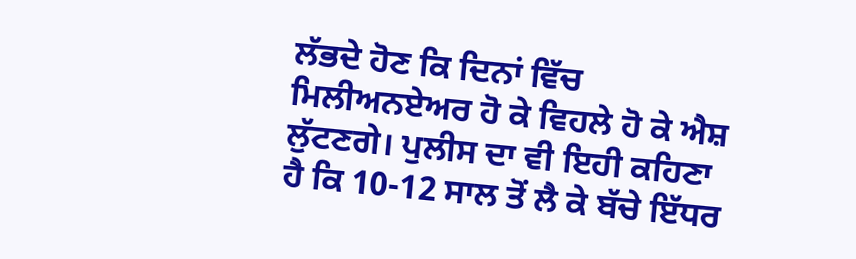ਲੱਭਦੇ ਹੋਣ ਕਿ ਦਿਨਾਂ ਵਿੱਚ ਮਿਲੀਅਨਏਅਰ ਹੋ ਕੇ ਵਿਹਲੇ ਹੋ ਕੇ ਐਸ਼ ਲੁੱਟਣਗੇ। ਪੁਲੀਸ ਦਾ ਵੀ ਇਹੀ ਕਹਿਣਾ ਹੈ ਕਿ 10-12 ਸਾਲ ਤੋਂ ਲੈ ਕੇ ਬੱਚੇ ਇੱਧਰ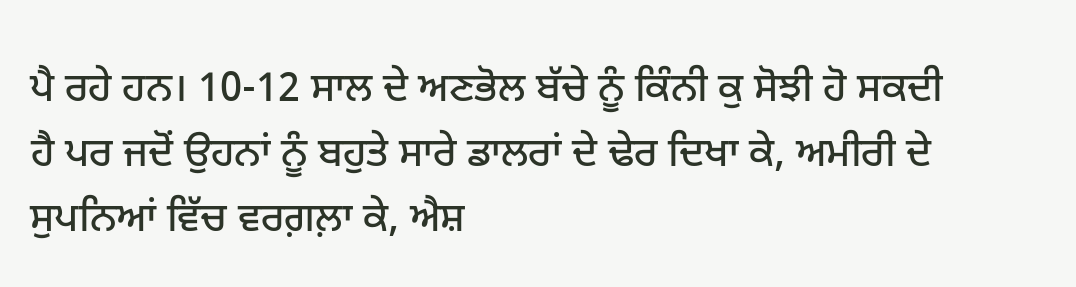ਪੈ ਰਹੇ ਹਨ। 10-12 ਸਾਲ ਦੇ ਅਣਭੋਲ ਬੱਚੇ ਨੂੰ ਕਿੰਨੀ ਕੁ ਸੋਝੀ ਹੋ ਸਕਦੀ ਹੈ ਪਰ ਜਦੋਂ ਉਹਨਾਂ ਨੂੰ ਬਹੁਤੇ ਸਾਰੇ ਡਾਲਰਾਂ ਦੇ ਢੇਰ ਦਿਖਾ ਕੇ, ਅਮੀਰੀ ਦੇ ਸੁਪਨਿਆਂ ਵਿੱਚ ਵਰਗ਼ਲ਼ਾ ਕੇ, ਐਸ਼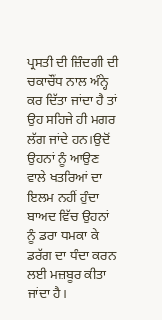ਪ੍ਰਸਤੀ ਦੀ ਜ਼ਿੰਦਗੀ ਦੀ ਚਕਾਚੌਂਧ ਨਾਲ ਅੰਨ੍ਹੇ ਕਰ ਦਿੱਤਾ ਜਾਂਦਾ ਹੈ ਤਾਂ ਉਹ ਸਹਿਜੇ ਹੀ ਮਗਰ ਲੱਗ ਜਾਂਦੇ ਹਨ।ਉਦੋਂ ਉਹਨਾਂ ਨੂੰ ਆਉਣ ਵਾਲੇ ਖਤਰਿਆਂ ਦਾ ਇਲਮ ਨਹੀਂ ਹੁੰਦਾ ਬਾਅਦ ਵਿੱਚ ਉਹਨਾਂ ਨੂੰ ਡਰਾ ਧਮਕਾ ਕੇ ਡਰੱਗ ਦਾ ਧੰਦਾ ਕਰਨ ਲਈ ਮਜ਼ਬੂਰ ਕੀਤਾ ਜਾਂਦਾ ਹੈ।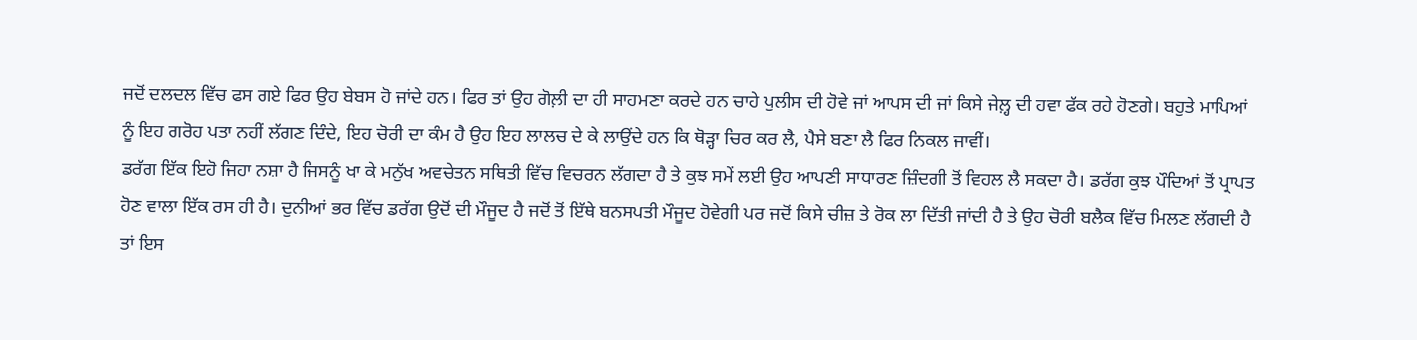ਜਦੋਂ ਦਲਦਲ ਵਿੱਚ ਫਸ ਗਏ ਫਿਰ ਉਹ ਬੇਬਸ ਹੋ ਜਾਂਦੇ ਹਨ। ਫਿਰ ਤਾਂ ਉਹ ਗੋਲ਼ੀ ਦਾ ਹੀ ਸਾਹਮਣਾ ਕਰਦੇ ਹਨ ਚਾਹੇ ਪੁਲੀਸ ਦੀ ਹੋਵੇ ਜਾਂ ਆਪਸ ਦੀ ਜਾਂ ਕਿਸੇ ਜੇਲ਼੍ਹ ਦੀ ਹਵਾ ਫੱਕ ਰਹੇ ਹੋਣਗੇ। ਬਹੁਤੇ ਮਾਪਿਆਂ ਨੂੰ ਇਹ ਗਰੋਹ ਪਤਾ ਨਹੀਂ ਲੱਗਣ ਦਿੰਦੇ, ਇਹ ਚੋਰੀ ਦਾ ਕੰਮ ਹੈ ਉਹ ਇਹ ਲਾਲਚ ਦੇ ਕੇ ਲਾਉਂਦੇ ਹਨ ਕਿ ਥੋੜ੍ਹਾ ਚਿਰ ਕਰ ਲੈ, ਪੈਸੇ ਬਣਾ ਲੈ ਫਿਰ ਨਿਕਲ ਜਾਵੀਂ।
ਡਰੱਗ ਇੱਕ ਇਹੋ ਜਿਹਾ ਨਸ਼ਾ ਹੈ ਜਿਸਨੂੰ ਖਾ ਕੇ ਮਨੁੱਖ ਅਵਚੇਤਨ ਸਥਿਤੀ ਵਿੱਚ ਵਿਚਰਨ ਲੱਗਦਾ ਹੈ ਤੇ ਕੁਝ ਸਮੇਂ ਲਈ ਉਹ ਆਪਣੀ ਸਾਧਾਰਣ ਜ਼ਿੰਦਗੀ ਤੋਂ ਵਿਹਲ ਲੈ ਸਕਦਾ ਹੈ। ਡਰੱਗ ਕੁਝ ਪੌਦਿਆਂ ਤੋਂ ਪ੍ਰਾਪਤ ਹੋਣ ਵਾਲਾ ਇੱਕ ਰਸ ਹੀ ਹੈ। ਦੁਨੀਆਂ ਭਰ ਵਿੱਚ ਡਰੱਗ ਉਦੋਂ ਦੀ ਮੌਜੂਦ ਹੈ ਜਦੋਂ ਤੋਂ ਇੱਥੇ ਬਨਸਪਤੀ ਮੌਜੂਦ ਹੋਵੇਗੀ ਪਰ ਜਦੋਂ ਕਿਸੇ ਚੀਜ਼ ਤੇ ਰੋਕ ਲਾ ਦਿੱਤੀ ਜਾਂਦੀ ਹੈ ਤੇ ਉਹ ਚੋਰੀ ਬਲੈਕ ਵਿੱਚ ਮਿਲਣ ਲੱਗਦੀ ਹੈ ਤਾਂ ਇਸ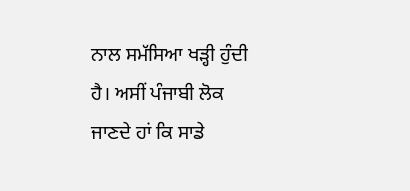ਨਾਲ ਸਮੱਸਿਆ ਖੜ੍ਹੀ ਹੁੰਦੀ ਹੈ। ਅਸੀਂ ਪੰਜਾਬੀ ਲੋਕ ਜਾਣਦੇ ਹਾਂ ਕਿ ਸਾਡੇ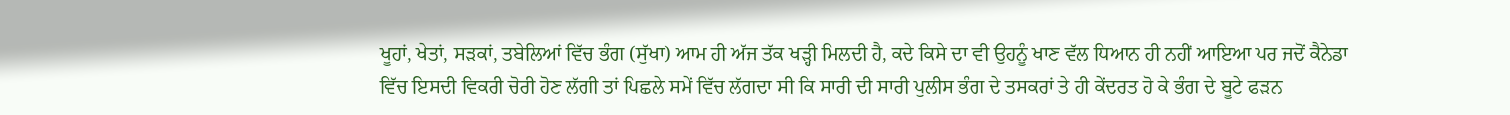ਖੂਹਾਂ, ਖੇਤਾਂ, ਸੜਕਾਂ, ਤਬੇਲਿਆਂ ਵਿੱਚ ਭੰਗ (ਸੁੱਖਾ) ਆਮ ਹੀ ਅੱਜ ਤੱਕ ਖੜ੍ਹੀ ਮਿਲਦੀ ਹੈ, ਕਦੇ ਕਿਸੇ ਦਾ ਵੀ ਉਹਨੂੰ ਖਾਣ ਵੱਲ ਧਿਆਨ ਹੀ ਨਹੀਂ ਆਇਆ ਪਰ ਜਦੋਂ ਕੈਨੇਡਾ ਵਿੱਚ ਇਸਦੀ ਵਿਕਰੀ ਚੋਰੀ ਹੋਣ ਲੱਗੀ ਤਾਂ ਪਿਛਲੇ ਸਮੇਂ ਵਿੱਚ ਲੱਗਦਾ ਸੀ ਕਿ ਸਾਰੀ ਦੀ ਸਾਰੀ ਪੁਲੀਸ ਭੰਗ ਦੇ ਤਸਕਰਾਂ ਤੇ ਹੀ ਕੇਂਦਰਤ ਹੋ ਕੇ ਭੰਗ ਦੇ ਬੂਟੇ ਫੜਨ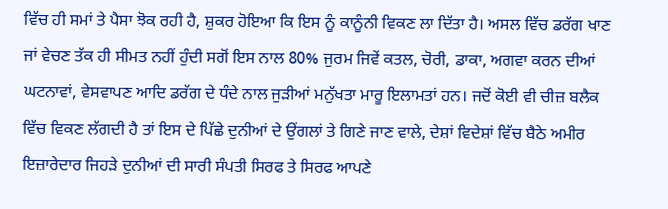ਵਿੱਚ ਹੀ ਸਮਾਂ ਤੇ ਪੈਸਾ ਝੋਕ ਰਹੀ ਹੈ, ਸ਼ੁਕਰ ਹੋਇਆ ਕਿ ਇਸ ਨੂੰ ਕਾਨੂੰਨੀ ਵਿਕਣ ਲਾ ਦਿੱਤਾ ਹੈ। ਅਸਲ ਵਿੱਚ ਡਰੱਗ ਖਾਣ ਜਾਂ ਵੇਚਣ ਤੱਕ ਹੀ ਸੀਮਤ ਨਹੀਂ ਹੁੰਦੀ ਸਗੋਂ ਇਸ ਨਾਲ 80% ਜੁਰਮ ਜਿਵੇਂ ਕਤਲ, ਚੋਰੀ, ਡਾਕਾ, ਅਗਵਾ ਕਰਨ ਦੀਆਂ ਘਟਨਾਵਾਂ, ਵੇਸਵਾਪਣ ਆਦਿ ਡਰੱਗ ਦੇ ਧੰਦੇ ਨਾਲ ਜੁੜੀਆਂ ਮਨੁੱਖਤਾ ਮਾਰੂ ਇਲਾਮਤਾਂ ਹਨ। ਜਦੋਂ ਕੋਈ ਵੀ ਚੀਜ਼ ਬਲੈਕ ਵਿੱਚ ਵਿਕਣ ਲੱਗਦੀ ਹੈ ਤਾਂ ਇਸ ਦੇ ਪਿੱਛੇ ਦੁਨੀਆਂ ਦੇ ਉਂਗਲਾਂ ਤੇ ਗਿਣੇ ਜਾਣ ਵਾਲੇ, ਦੇਸ਼ਾਂ ਵਿਦੇਸ਼ਾਂ ਵਿੱਚ ਬੈਠੇ ਅਮੀਰ ਇਜ਼ਾਰੇਦਾਰ ਜਿਹੜੇ ਦੁਨੀਆਂ ਦੀ ਸਾਰੀ ਸੰਪਤੀ ਸਿਰਫ ਤੇ ਸਿਰਫ ਆਪਣੇ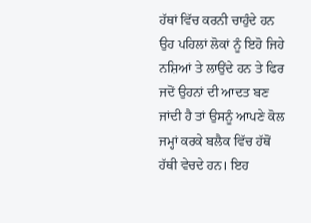ਹੱਥਾਂ ਵਿੱਚ ਕਰਨੀ ਚਾਹੁੰਦੇ ਹਨ ਉਹ ਪਹਿਲਾਂ ਲੋਕਾਂ ਨੂੰ ਇਹੋ ਜਿਹੇ ਨਸ਼ਿਆਂ ਤੇ ਲਾਉਂਦੇ ਹਨ ਤੇ ਫਿਰ ਜਦੋਂ ਉਹਨਾਂ ਦੀ ਆਦਤ ਬਣ ਜਾਂਦੀ ਹੈ ਤਾਂ ਉਸਨੂੰ ਆਪਣੇ ਕੋਲ ਜਮ੍ਹਾਂ ਕਰਕੇ ਬਲੈਕ ਵਿੱਚ ਹੱਥੋਂ ਹੱਥੀ ਵੇਚਦੇ ਹਨ। ਇਹ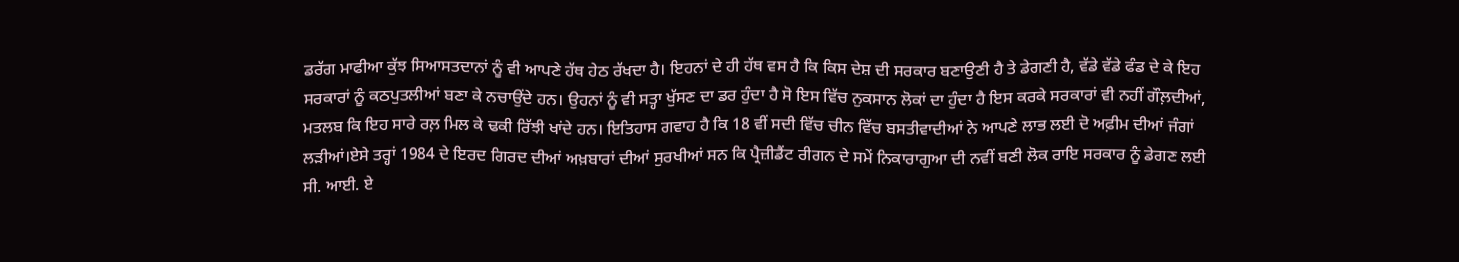ਡਰੱਗ ਮਾਫੀਆ ਕੁੱਝ ਸਿਆਸਤਦਾਨਾਂ ਨੂੰ ਵੀ ਆਪਣੇ ਹੱਥ ਹੇਠ ਰੱਖਦਾ ਹੈ। ਇਹਨਾਂ ਦੇ ਹੀ ਹੱਥ ਵਸ ਹੈ ਕਿ ਕਿਸ ਦੇਸ਼ ਦੀ ਸਰਕਾਰ ਬਣਾਉਣੀ ਹੈ ਤੇ ਡੇਗਣੀ ਹੈ, ਵੱਡੇ ਵੱਡੇ ਫੰਡ ਦੇ ਕੇ ਇਹ ਸਰਕਾਰਾਂ ਨੂੰ ਕਠਪੁਤਲੀਆਂ ਬਣਾ ਕੇ ਨਚਾਉਂਦੇ ਹਨ। ਉਹਨਾਂ ਨੂੰ ਵੀ ਸਤ੍ਹਾ ਖੁੱਸਣ ਦਾ ਡਰ ਹੁੰਦਾ ਹੈ ਸੋ ਇਸ ਵਿੱਚ ਨੁਕਸਾਨ ਲੋਕਾਂ ਦਾ ਹੁੰਦਾ ਹੈ ਇਸ ਕਰਕੇ ਸਰਕਾਰਾਂ ਵੀ ਨਹੀਂ ਗੌਲ਼ਦੀਆਂ, ਮਤਲਬ ਕਿ ਇਹ ਸਾਰੇ ਰਲ਼ ਮਿਲ ਕੇ ਢਕੀ ਰਿੱਝੀ ਖਾਂਦੇ ਹਨ। ਇਤਿਹਾਸ ਗਵਾਹ ਹੈ ਕਿ 18 ਵੀਂ ਸਦੀ ਵਿੱਚ ਚੀਨ ਵਿੱਚ ਬਸਤੀਵਾਦੀਆਂ ਨੇ ਆਪਣੇ ਲਾਭ ਲਈ ਦੋ ਅਫ਼ੀਮ ਦੀਆਂ ਜੰਗਾਂ ਲੜੀਆਂ।ਏਸੇ ਤਰ੍ਹਾਂ 1984 ਦੇ ਇਰਦ ਗਿਰਦ ਦੀਆਂ ਅਖ਼ਬਾਰਾਂ ਦੀਆਂ ਸੁਰਖੀਆਂ ਸਨ ਕਿ ਪ੍ਰੈਜ਼ੀਡੈਂਟ ਰੀਗਨ ਦੇ ਸਮੇਂ ਨਿਕਾਰਾਗੁਆ ਦੀ ਨਵੀਂ ਬਣੀ ਲੋਕ ਰਾਇ ਸਰਕਾਰ ਨੂੰ ਡੇਗਣ ਲਈ ਸੀ. ਆਈ. ਏ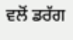ਵਲੋਂ ਡਰੱਗ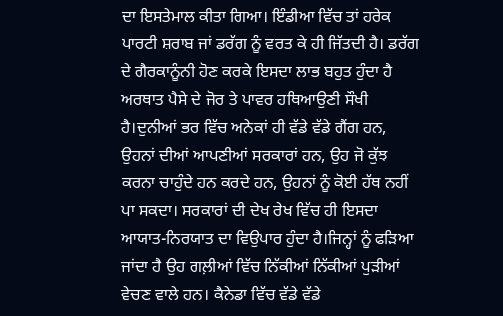ਦਾ ਇਸਤੇਮਾਲ ਕੀਤਾ ਗਿਆ। ਇੰਡੀਆ ਵਿੱਚ ਤਾਂ ਹਰੇਕ ਪਾਰਟੀ ਸ਼ਰਾਬ ਜਾਂ ਡਰੱਗ ਨੂੰ ਵਰਤ ਕੇ ਹੀ ਜਿੱਤਦੀ ਹੈ। ਡਰੱਗ ਦੇ ਗੈਰਕਾਨੂੰਨੀ ਹੋਣ ਕਰਕੇ ਇਸਦਾ ਲਾਭ ਬਹੁਤ ਹੁੰਦਾ ਹੈ ਅਰਥਾਤ ਪੈਸੇ ਦੇ ਜੋਰ ਤੇ ਪਾਵਰ ਹਥਿਆਉਣੀ ਸੌਖੀ ਹੈ।ਦੁਨੀਆਂ ਭਰ ਵਿੱਚ ਅਨੇਕਾਂ ਹੀ ਵੱਡੇ ਵੱਡੇ ਗੈਂਗ ਹਨ, ਉਹਨਾਂ ਦੀਆਂ ਆਪਣੀਆਂ ਸਰਕਾਰਾਂ ਹਨ, ਉਹ ਜੋ ਕੁੱਝ ਕਰਨਾ ਚਾਹੁੰਦੇ ਹਨ ਕਰਦੇ ਹਨ, ਉਹਨਾਂ ਨੂੰ ਕੋਈ ਹੱਥ ਨਹੀਂ ਪਾ ਸਕਦਾ। ਸਰਕਾਰਾਂ ਦੀ ਦੇਖ ਰੇਖ ਵਿੱਚ ਹੀ ਇਸਦਾ ਆਯਾਤ-ਨਿਰਯਾਤ ਦਾ ਵਿਉਪਾਰ ਹੁੰਦਾ ਹੈ।ਜਿਨ੍ਹਾਂ ਨੂੰ ਫੜਿਆ ਜਾਂਦਾ ਹੈ ਉਹ ਗਲ਼ੀਆਂ ਵਿੱਚ ਨਿੱਕੀਆਂ ਨਿੱਕੀਆਂ ਪੁੜੀਆਂ ਵੇਚਣ ਵਾਲੇ ਹਨ। ਕੈਨੇਡਾ ਵਿੱਚ ਵੱਡੇ ਵੱਡੇ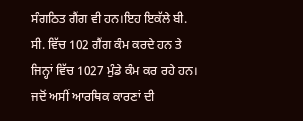ਸੰਗਠਿਤ ਗੈਂਗ ਵੀ ਹਨ।ਇਹ ਇਕੱਲੇ ਬੀ. ਸੀ. ਵਿੱਚ 102 ਗੈਂਗ ਕੰਮ ਕਰਦੇ ਹਨ ਤੇ ਜਿਨ੍ਹਾਂ ਵਿੱਚ 1027 ਮੁੰਡੇ ਕੰਮ ਕਰ ਰਹੇ ਹਨ।
ਜਦੋਂ ਅਸੀਂ ਆਰਥਿਕ ਕਾਰਣਾਂ ਦੀ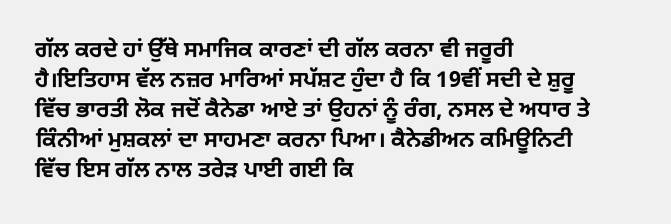ਗੱਲ ਕਰਦੇ ਹਾਂ ਉੱਥੇ ਸਮਾਜਿਕ ਕਾਰਣਾਂ ਦੀ ਗੱਲ ਕਰਨਾ ਵੀ ਜਰੂਰੀ ਹੈ।ਇਤਿਹਾਸ ਵੱਲ ਨਜ਼ਰ ਮਾਰਿਆਂ ਸਪੱਸ਼ਟ ਹੁੰਦਾ ਹੈ ਕਿ 19ਵੀਂ ਸਦੀ ਦੇ ਸ਼ੁਰੂ ਵਿੱਚ ਭਾਰਤੀ ਲੋਕ ਜਦੋਂ ਕੈਨੇਡਾ ਆਏ ਤਾਂ ਉਹਨਾਂ ਨੂੰ ਰੰਗ, ਨਸਲ ਦੇ ਅਧਾਰ ਤੇ ਕਿੰਨੀਆਂ ਮੁਸ਼ਕਲਾਂ ਦਾ ਸਾਹਮਣਾ ਕਰਨਾ ਪਿਆ। ਕੈਨੇਡੀਅਨ ਕਮਿਊਨਿਟੀ ਵਿੱਚ ਇਸ ਗੱਲ ਨਾਲ ਤਰੇੜ ਪਾਈ ਗਈ ਕਿ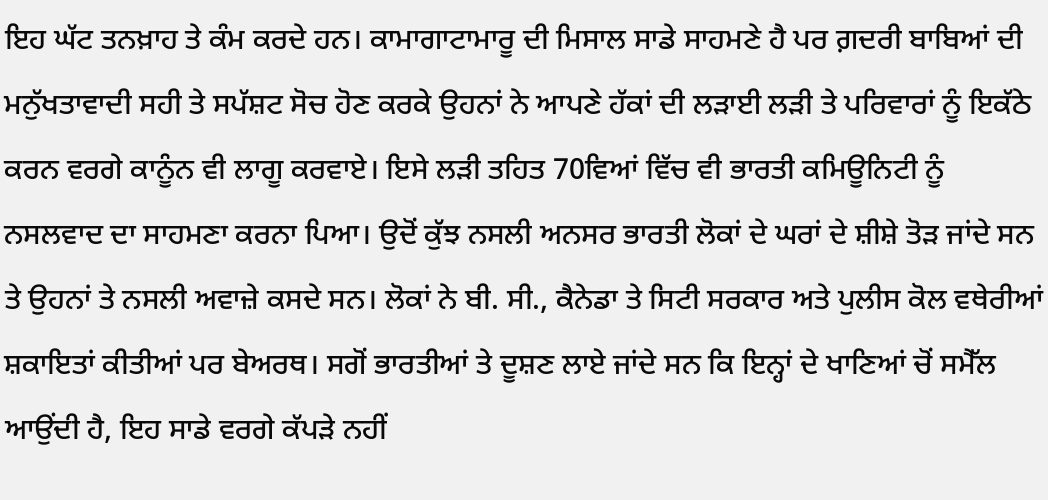ਇਹ ਘੱਟ ਤਨਖ਼ਾਹ ਤੇ ਕੰਮ ਕਰਦੇ ਹਨ। ਕਾਮਾਗਾਟਾਮਾਰੂ ਦੀ ਮਿਸਾਲ ਸਾਡੇ ਸਾਹਮਣੇ ਹੈ ਪਰ ਗ਼ਦਰੀ ਬਾਬਿਆਂ ਦੀ ਮਨੁੱਖਤਾਵਾਦੀ ਸਹੀ ਤੇ ਸਪੱਸ਼ਟ ਸੋਚ ਹੋਣ ਕਰਕੇ ਉਹਨਾਂ ਨੇ ਆਪਣੇ ਹੱਕਾਂ ਦੀ ਲੜਾਈ ਲੜੀ ਤੇ ਪਰਿਵਾਰਾਂ ਨੂੰ ਇਕੱਠੇ ਕਰਨ ਵਰਗੇ ਕਾਨੂੰਨ ਵੀ ਲਾਗੂ ਕਰਵਾਏ। ਇਸੇ ਲੜੀ ਤਹਿਤ 70ਵਿਆਂ ਵਿੱਚ ਵੀ ਭਾਰਤੀ ਕਮਿਊਨਿਟੀ ਨੂੰ ਨਸਲਵਾਦ ਦਾ ਸਾਹਮਣਾ ਕਰਨਾ ਪਿਆ। ਉਦੋਂ ਕੁੱਝ ਨਸਲੀ ਅਨਸਰ ਭਾਰਤੀ ਲੋਕਾਂ ਦੇ ਘਰਾਂ ਦੇ ਸ਼ੀਸ਼ੇ ਤੋੜ ਜਾਂਦੇ ਸਨ ਤੇ ਉਹਨਾਂ ਤੇ ਨਸਲੀ ਅਵਾਜ਼ੇ ਕਸਦੇ ਸਨ। ਲੋਕਾਂ ਨੇ ਬੀ. ਸੀ., ਕੈਨੇਡਾ ਤੇ ਸਿਟੀ ਸਰਕਾਰ ਅਤੇ ਪੁਲੀਸ ਕੋਲ ਵਥੇਰੀਆਂ ਸ਼ਕਾਇਤਾਂ ਕੀਤੀਆਂ ਪਰ ਬੇਅਰਥ। ਸਗੋਂ ਭਾਰਤੀਆਂ ਤੇ ਦੂਸ਼ਣ ਲਾਏ ਜਾਂਦੇ ਸਨ ਕਿ ਇਨ੍ਹਾਂ ਦੇ ਖਾਣਿਆਂ ਚੋਂ ਸਮੈੱਲ ਆਉਂਦੀ ਹੈ, ਇਹ ਸਾਡੇ ਵਰਗੇ ਕੱਪੜੇ ਨਹੀਂ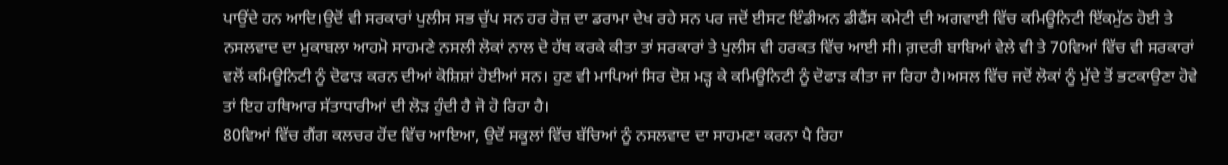ਪਾਉਂਦੇ ਹਨ ਆਦਿ।ਉਦੋਂ ਵੀ ਸਰਕਾਰਾਂ ਪੁਲੀਸ ਸਭ ਚੁੱਪ ਸਨ ਹਰ ਰੋਜ਼ ਦਾ ਡਰਾਮਾ ਦੇਖ ਰਹੇ ਸਨ ਪਰ ਜਦੋਂ ਈਸਟ ਇੰਡੀਅਨ ਡੀਫੈਂਸ ਕਮੇਟੀ ਦੀ ਅਗਵਾਈ ਵਿੱਚ ਕਮਿਊਨਿਟੀ ਇੱਕਮੁੱਠ ਹੋਈ ਤੇ ਨਸਲਵਾਦ ਦਾ ਮੁਕਾਬਲਾ ਆਹਮੋ ਸਾਹਮਣੇ ਨਸਲੀ ਲੋਕਾਂ ਨਾਲ ਦੋ ਹੱਥ ਕਰਕੇ ਕੀਤਾ ਤਾਂ ਸਰਕਾਰਾਂ ਤੇ ਪੁਲੀਸ ਵੀ ਹਰਕਤ ਵਿੱਚ ਆਈ ਸੀ। ਗ਼ਦਰੀ ਬਾਬਿਆਂ ਵੇਲੇ ਵੀ ਤੇ 70ਵਿਆਂ ਵਿੱਚ ਵੀ ਸਰਕਾਰਾਂ ਵਲੋਂ ਕਮਿਊਨਿਟੀ ਨੂੰ ਦੋਫਾੜ ਕਰਨ ਦੀਆਂ ਕੋਸ਼ਿਸ਼ਾਂ ਹੋਈਆਂ ਸਨ। ਹੁਣ ਵੀ ਮਾਪਿਆਂ ਸਿਰ ਦੋਸ਼ ਮੜ੍ਹ ਕੇ ਕਮਿਊਨਿਟੀ ਨੂੰ ਦੋਫਾੜ ਕੀਤਾ ਜਾ ਰਿਹਾ ਹੈ।ਅਸਲ ਵਿੱਚ ਜਦੋਂ ਲੋਕਾਂ ਨੂੰ ਮੁੱਦੇ ਤੋਂ ਭਟਕਾਉਣਾ ਹੋਵੇ ਤਾਂ ਇਹ ਹਥਿਆਰ ਸੱਤਾਧਾਰੀਆਂ ਦੀ ਲੋੜ ਹੁੰਦੀ ਹੈ ਜੋ ਹੋ ਰਿਹਾ ਹੈ।
80ਵਿਆਂ ਵਿੱਚ ਗੈਂਗ ਕਲਚਰ ਹੋਂਦ ਵਿੱਚ ਆਇਆ, ਉਦੋਂ ਸਕੂਲਾਂ ਵਿੱਚ ਬੱਚਿਆਂ ਨੂੰ ਨਸਲਵਾਦ ਦਾ ਸਾਹਮਣਾ ਕਰਨਾ ਪੈ ਰਿਹਾ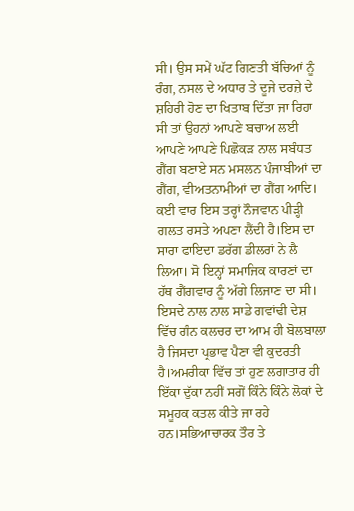ਸੀ। ਉਸ ਸਮੇਂ ਘੱਟ ਗਿਣਤੀ ਬੱਚਿਆਂ ਨੂੰ ਰੰਗ, ਨਸਲ ਦੇ ਅਧਾਰ ਤੇ ਦੂਜੇ ਦਰਜ਼ੇ ਦੇ ਸ਼ਹਿਰੀ ਹੋਣ ਦਾ ਖਿਤਾਬ ਦਿੱਤਾ ਜਾ ਰਿਹਾ ਸੀ ਤਾਂ ਉਹਨਾਂ ਆਪਣੇ ਬਚਾਅ ਲਈ ਆਪਣੇ ਆਪਣੇ ਪਿਛੋਕੜ ਨਾਲ ਸਬੰਧਤ ਗੈਂਗ ਬਣਾਏ ਸਨ ਮਸਲਨ ਪੰਜਾਬੀਆਂ ਦਾ ਗੈਂਗ, ਵੀਅਤਨਾਮੀਆਂ ਦਾ ਗੈਂਗ ਆਦਿ। ਕਈ ਵਾਰ ਇਸ ਤਰ੍ਹਾਂ ਨੌਜਵਾਨ ਪੀੜ੍ਹੀ ਗਲਤ ਰਸਤੇ ਅਪਣਾ ਲੈਂਦੀ ਹੈ।ਇਸ ਦਾ ਸਾਰਾ ਫਾਇਦਾ ਡਰੱਗ ਡੀਲਰਾਂ ਨੇ ਲੈ ਲਿਆ। ਸੋ ਇਨ੍ਹਾਂ ਸਮਾਜਿਕ ਕਾਰਣਾਂ ਦਾ ਹੱਥ ਗੈਂਗਵਾਰ ਨੂੰ ਅੱਗੇ ਲਿਜਾਣ ਦਾ ਸੀ। ਇਸਦੇ ਨਾਲ ਨਾਲ ਸਾਡੇ ਗਵਾਂਢੀ ਦੇਸ਼ ਵਿੱਚ ਗੰਨ ਕਲਚਰ ਦਾ ਆਮ ਹੀ ਬੋਲਬਾਲਾ ਹੈ ਜਿਸਦਾ ਪ੍ਰਭਾਵ ਪੈਣਾ ਵੀ ਕੁਦਰਤੀ ਹੈ।ਅਮਰੀਕਾ ਵਿੱਚ ਤਾਂ ਹੁਣ ਲਗਾਤਾਰ ਹੀ ਇੱਕਾ ਦੁੱਕਾ ਨਹੀਂ ਸਗੋਂ ਕਿੰਨੇ ਕਿੰਨੇ ਲੋਕਾਂ ਦੇ ਸਮੂਹਕ ਕਤਲ ਕੀਤੇ ਜਾ ਰਹੇ ਹਨ।ਸਭਿਆਚਾਰਕ ਤੌਰ ਤੇ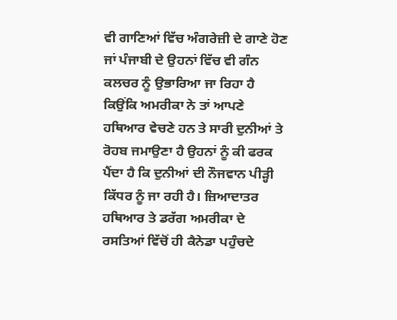ਵੀ ਗਾਣਿਆਂ ਵਿੱਚ ਅੰਗਰੇਜ਼ੀ ਦੇ ਗਾਣੇ ਹੋਣ ਜਾਂ ਪੰਜਾਬੀ ਦੇ ਉਹਨਾਂ ਵਿੱਚ ਵੀ ਗੰਨ ਕਲਚਰ ਨੂੰ ਉਭਾਰਿਆ ਜਾ ਰਿਹਾ ਹੈ ਕਿਉਂਕਿ ਅਮਰੀਕਾ ਨੇ ਤਾਂ ਆਪਣੇ ਹਥਿਆਰ ਵੇਚਣੇ ਹਨ ਤੇ ਸਾਰੀ ਦੁਨੀਆਂ ਤੇ ਰੋਹਬ ਜਮਾਉਣਾ ਹੈ ਉਹਨਾਂ ਨੂੰ ਕੀ ਫਰਕ ਪੈਂਦਾ ਹੈ ਕਿ ਦੁਨੀਆਂ ਦੀ ਨੌਜਵਾਨ ਪੀੜ੍ਹੀ ਕਿੱਧਰ ਨੂੰ ਜਾ ਰਹੀ ਹੈ। ਜ਼ਿਆਦਾਤਰ ਹਥਿਆਰ ਤੇ ਡਰੱਗ ਅਮਰੀਕਾ ਦੇ ਰਸਤਿਆਂ ਵਿੱਚੋਂ ਹੀ ਕੈਨੇਡਾ ਪਹੁੰਚਦੇ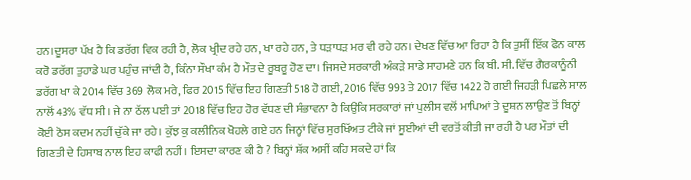ਹਨ।ਦੂਸਰਾ ਪੱਖ ਹੈ ਕਿ ਡਰੱਗ ਵਿਕ ਰਹੀ ਹੈ, ਲੋਕ ਖ੍ਰੀਦ ਰਹੇ ਹਨ, ਖਾ ਰਹੇ ਹਨ, ਤੇ ਧੜਾਧੜ ਮਰ ਵੀ ਰਹੇ ਹਨ। ਦੇਖਣ ਵਿੱਚ ਆ ਰਿਹਾ ਹੈ ਕਿ ਤੁਸੀਂ ਇੱਕ ਫੋਨ ਕਾਲ ਕਰੋ ਡਰੱਗ ਤੁਹਾਡੇ ਘਰ ਪਹੁੰਚ ਜਾਂਦੀ ਹੈ, ਕਿੰਨਾ ਸੌਖਾ ਕੰਮ ਹੈ ਮੌਤ ਦੇ ਰੂਬਰੂ ਹੋਣ ਦਾ। ਜਿਸਦੇ ਸਰਕਾਰੀ ਅੰਕੜੇ ਸਾਡੇ ਸਾਹਮਣੇ ਹਨ ਕਿ ਬੀ. ਸੀ. ਵਿੱਚ ਗੈਰਕਾਨੂੰਨੀ ਡਰੱਗ ਖਾ ਕੇ 2014 ਵਿੱਚ 369 ਲੋਕ ਮਰੇ, ਫਿਰ 2015 ਵਿੱਚ ਇਹ ਗਿਣਤੀ 518 ਹੋ ਗਈ, 2016 ਵਿੱਚ 993 ਤੇ 2017 ਵਿੱਚ 1422 ਹੋ ਗਈ ਜਿਹੜੀ ਪਿਛਲੇ ਸਾਲ ਨਾਲੋਂ 43% ਵੱਧ ਸੀ। ਜੇ ਨਾ ਠੱਲ ਪਈ ਤਾਂ 2018 ਵਿੱਚ ਇਹ ਹੋਰ ਵੱਧਣ ਦੀ ਸੰਭਾਵਨਾ ਹੈ ਕਿਉਂਕਿ ਸਰਕਾਰਾਂ ਜਾਂ ਪੁਲੀਸ ਵਲੋਂ ਮਾਪਿਆਂ ਤੇ ਦੂਸ਼ਨ ਲਾਉਣ ਤੋਂ ਬਿਨ੍ਹਾਂ ਕੋਈ ਠੋਸ ਕਦਮ ਨਹੀਂ ਚੁੱਕੇ ਜਾ ਰਹੇ। ਕੁੱਝ ਕੁ ਕਲੀਨਿਕ ਖੋਹਲੇ ਗਏ ਹਨ ਜਿਨ੍ਹਾਂ ਵਿੱਚ ਸੁਰਖਿੱਅਤ ਟੀਕੇ ਜਾਂ ਸੂਈਆਂ ਦੀ ਵਰਤੋਂ ਕੀਤੀ ਜਾ ਰਹੀ ਹੈ ਪਰ ਮੌਤਾਂ ਦੀ ਗਿਣਤੀ ਦੇ ਹਿਸਾਬ ਨਾਲ ਇਹ ਕਾਫੀ ਨਹੀਂ। ਇਸਦਾ ਕਾਰਣ ਕੀ ਹੈ ? ਬਿਨ੍ਹਾਂ ਸ਼ੱਕ ਅਸੀਂ ਕਹਿ ਸਕਦੇ ਹਾਂ ਕਿ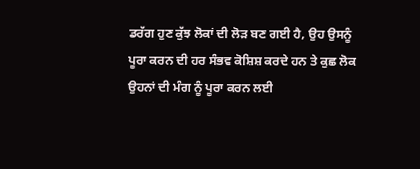ਡਰੱਗ ਹੁਣ ਕੁੱਝ ਲੋਕਾਂ ਦੀ ਲੋੜ ਬਣ ਗਈ ਹੈ, ਉਹ ਉਸਨੂੰ ਪੂਰਾ ਕਰਨ ਦੀ ਹਰ ਸੰਭਵ ਕੋਸ਼ਿਸ਼ ਕਰਦੇ ਹਨ ਤੇ ਕੁਛ ਲੋਕ ਉਹਨਾਂ ਦੀ ਮੰਗ ਨੂੰ ਪੂਰਾ ਕਰਨ ਲਈ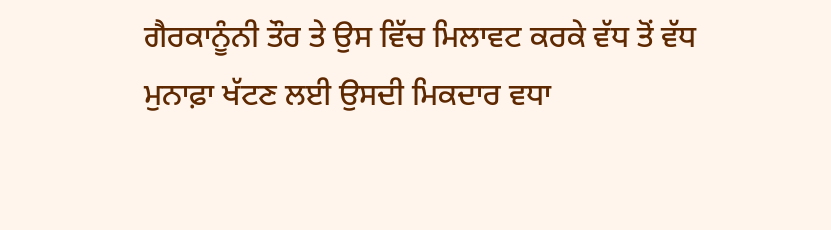ਗੈਰਕਾਨੂੰਨੀ ਤੌਰ ਤੇ ਉਸ ਵਿੱਚ ਮਿਲਾਵਟ ਕਰਕੇ ਵੱਧ ਤੋਂ ਵੱਧ ਮੁਨਾਫ਼ਾ ਖੱਟਣ ਲਈ ਉਸਦੀ ਮਿਕਦਾਰ ਵਧਾ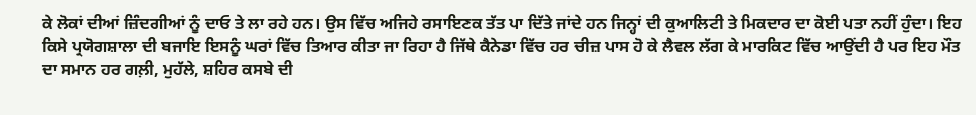ਕੇ ਲੋਕਾਂ ਦੀਆਂ ਜ਼ਿੰਦਗੀਆਂ ਨੂੰ ਦਾਓ ਤੇ ਲਾ ਰਹੇ ਹਨ। ਉਸ ਵਿੱਚ ਅਜਿਹੇ ਰਸਾਇਣਕ ਤੱਤ ਪਾ ਦਿੱਤੇ ਜਾਂਦੇ ਹਨ ਜਿਨ੍ਹਾਂ ਦੀ ਕੁਆਲਿਟੀ ਤੇ ਮਿਕਦਾਰ ਦਾ ਕੋਈ ਪਤਾ ਨਹੀਂ ਹੁੰਦਾ। ਇਹ ਕਿਸੇ ਪ੍ਰਯੋਗਸ਼ਾਲਾ ਦੀ ਬਜਾਇ ਇਸਨੂੰ ਘਰਾਂ ਵਿੱਚ ਤਿਆਰ ਕੀਤਾ ਜਾ ਰਿਹਾ ਹੈ ਜਿੱਥੇ ਕੈਨੇਡਾ ਵਿੱਚ ਹਰ ਚੀਜ਼ ਪਾਸ ਹੋ ਕੇ ਲੈਵਲ ਲੱਗ ਕੇ ਮਾਰਕਿਟ ਵਿੱਚ ਆਉਂਦੀ ਹੈ ਪਰ ਇਹ ਮੌਤ ਦਾ ਸਮਾਨ ਹਰ ਗਲ਼ੀ, ਮੁਹੱਲੇ, ਸ਼ਹਿਰ ਕਸਬੇ ਦੀ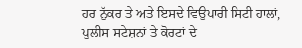ਹਰ ਨੁੱਕਰ ਤੇ ਅਤੇ ਇਸਦੇ ਵਿਉਪਾਰੀ ਸਿਟੀ ਹਾਲਾਂ, ਪੁਲੀਸ ਸਟੇਸ਼ਨਾਂ ਤੇ ਕੋਰਟਾਂ ਦੇ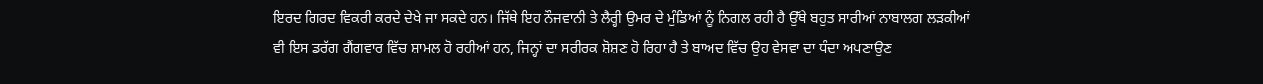ਇਰਦ ਗਿਰਦ ਵਿਕਰੀ ਕਰਦੇ ਦੇਖੇ ਜਾ ਸਕਦੇ ਹਨ। ਜਿੱਥੇ ਇਹ ਨੌਜਵਾਨੀ ਤੇ ਲੈਰ੍ਹੀ ਉਮਰ ਦੇ ਮੁੰਡਿਆਂ ਨੂੰ ਨਿਗਲ ਰਹੀ ਹੈ ਉੱਥੇ ਬਹੁਤ ਸਾਰੀਆਂ ਨਾਬਾਲਗ ਲੜਕੀਆਂ ਵੀ ਇਸ ਡਰੱਗ ਗੈਂਗਵਾਰ ਵਿੱਚ ਸ਼ਾਮਲ ਹੋ ਰਹੀਆਂ ਹਨ, ਜਿਨ੍ਹਾਂ ਦਾ ਸਰੀਰਕ ਸ਼ੋਸ਼ਣ ਹੋ ਰਿਹਾ ਹੈ ਤੇ ਬਾਅਦ ਵਿੱਚ ਉਹ ਵੇਸਵਾ ਦਾ ਧੰਦਾ ਅਪਣਾਉਣ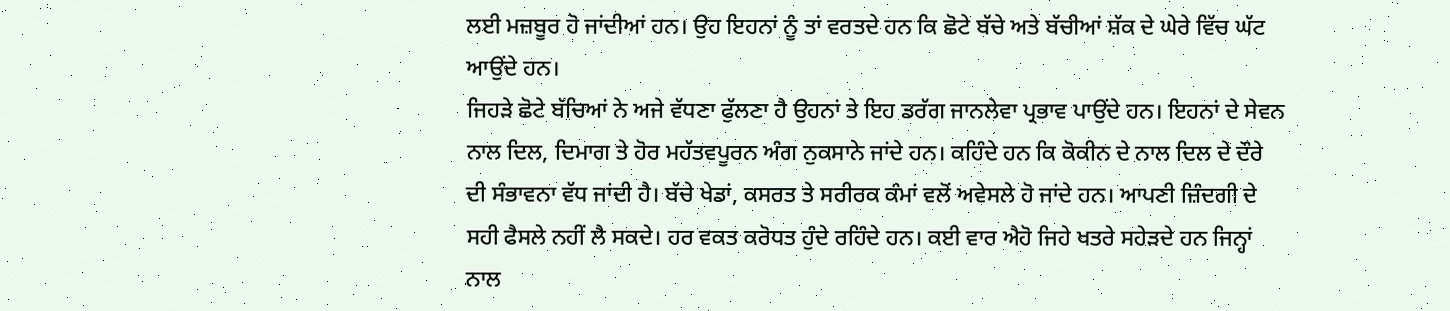ਲਈ ਮਜ਼ਬੂਰ ਹੋ ਜਾਂਦੀਆਂ ਹਨ। ਉਹ ਇਹਨਾਂ ਨੂੰ ਤਾਂ ਵਰਤਦੇ ਹਨ ਕਿ ਛੋਟੇ ਬੱਚੇ ਅਤੇ ਬੱਚੀਆਂ ਸ਼ੱਕ ਦੇ ਘੇਰੇ ਵਿੱਚ ਘੱਟ ਆਉਂਦੇ ਹਨ।
ਜਿਹੜੇ ਛੋਟੇ ਬੱਚਿਆਂ ਨੇ ਅਜੇ ਵੱਧਣਾ ਫੁੱਲਣਾ ਹੈ ਉਹਨਾਂ ਤੇ ਇਹ ਡਰੱਗ ਜਾਨਲੇਵਾ ਪ੍ਰਭਾਵ ਪਾਉਂਦੇ ਹਨ। ਇਹਨਾਂ ਦੇ ਸੇਵਨ ਨਾਲ ਦਿਲ, ਦਿਮਾਗ ਤੇ ਹੋਰ ਮਹੱਤਵਪੂਰਨ ਅੰਗ ਨੁਕਸਾਨੇ ਜਾਂਦੇ ਹਨ। ਕਹਿੰਦੇ ਹਨ ਕਿ ਕੋਕੀਨ ਦੇ ਨਾਲ ਦਿਲ ਦੇ ਦੌਰੇ ਦੀ ਸੰਭਾਵਨਾ ਵੱਧ ਜਾਂਦੀ ਹੈ। ਬੱਚੇ ਖੇਡਾਂ, ਕਸਰਤ ਤੇ ਸਰੀਰਕ ਕੰਮਾਂ ਵਲੋਂ ਅਵੇਸਲੇ ਹੋ ਜਾਂਦੇ ਹਨ। ਆਪਣੀ ਜ਼ਿੰਦਗੀ ਦੇ ਸਹੀ ਫੈਸਲੇ ਨਹੀਂ ਲੈ ਸਕਦੇ। ਹਰ ਵਕਤ ਕਰੋਧਤ ਹੁੰਦੇ ਰਹਿੰਦੇ ਹਨ। ਕਈ ਵਾਰ ਐਹੋ ਜਿਹੇ ਖਤਰੇ ਸਹੇੜਦੇ ਹਨ ਜਿਨ੍ਹਾਂ ਨਾਲ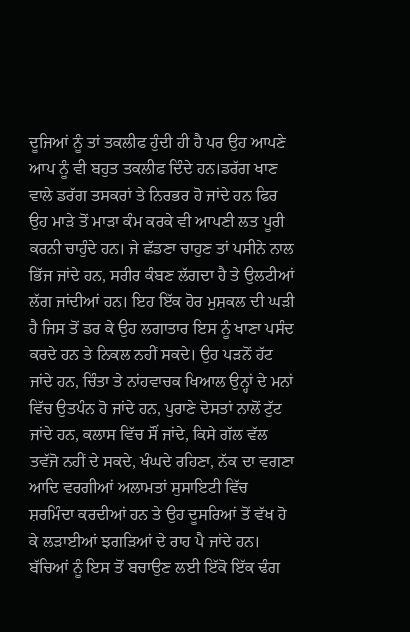ਦੂਜਿਆਂ ਨੂੰ ਤਾਂ ਤਕਲੀਫ ਹੁੰਦੀ ਹੀ ਹੈ ਪਰ ਉਹ ਆਪਣੇ ਆਪ ਨੂੰ ਵੀ ਬਹੁਤ ਤਕਲੀਫ ਦਿੰਦੇ ਹਨ।ਡਰੱਗ ਖਾਣ ਵਾਲੇ ਡਰੱਗ ਤਸਕਰਾਂ ਤੇ ਨਿਰਭਰ ਹੋ ਜਾਂਦੇ ਹਨ ਫਿਰ ਉਹ ਮਾੜੇ ਤੋਂ ਮਾੜਾ ਕੰਮ ਕਰਕੇ ਵੀ ਆਪਣੀ ਲਤ ਪੂਰੀ ਕਰਨੀ ਚਾਹੁੰਦੇ ਹਨ। ਜੇ ਛੱਡਣਾ ਚਾਹੁਣ ਤਾਂ ਪਸੀਨੇ ਨਾਲ ਭਿੱਜ ਜਾਂਦੇ ਹਨ, ਸਰੀਰ ਕੰਬਣ ਲੱਗਦਾ ਹੈ ਤੇ ਉਲਟੀਆਂ ਲੱਗ ਜਾਂਦੀਆਂ ਹਨ। ਇਹ ਇੱਕ ਹੋਰ ਮੁਸ਼ਕਲ ਦੀ ਘੜੀ ਹੈ ਜਿਸ ਤੋਂ ਡਰ ਕੇ ਉਹ ਲਗਾਤਾਰ ਇਸ ਨੂੰ ਖਾਣਾ ਪਸੰਦ ਕਰਦੇ ਹਨ ਤੇ ਨਿਕਲ ਨਹੀਂ ਸਕਦੇ। ਉਹ ਪੜਨੋਂ ਹੱਟ ਜਾਂਦੇ ਹਨ, ਚਿੰਤਾ ਤੇ ਨਾਂਹਵਾਚਕ ਖਿਆਲ ਉਨ੍ਹਾਂ ਦੇ ਮਨਾਂ ਵਿੱਚ ਉਤਪੰਨ ਹੋ ਜਾਂਦੇ ਹਨ, ਪੁਰਾਣੇ ਦੋਸਤਾਂ ਨਾਲੋਂ ਟੁੱਟ ਜਾਂਦੇ ਹਨ, ਕਲਾਸ ਵਿੱਚ ਸੌਂ ਜਾਂਦੇ, ਕਿਸੇ ਗੱਲ ਵੱਲ ਤਵੱਜੋ ਨਹੀਂ ਦੇ ਸਕਦੇ, ਖੰਘਦੇ ਰਹਿਣਾ, ਨੱਕ ਦਾ ਵਗਣਾ ਆਦਿ ਵਰਗੀਆਂ ਅਲਾਮਤਾਂ ਸੁਸਾਇਟੀ ਵਿੱਚ ਸ਼ਰਮਿੰਦਾ ਕਰਦੀਆਂ ਹਨ ਤੇ ਉਹ ਦੂਸਰਿਆਂ ਤੋਂ ਵੱਖ ਹੋ ਕੇ ਲੜਾਈਆਂ ਝਗੜਿਆਂ ਦੇ ਰਾਹ ਪੈ ਜਾਂਦੇ ਹਨ। ਬੱਚਿਆਂ ਨੂੰ ਇਸ ਤੋਂ ਬਚਾਉਣ ਲਈ ਇੱਕੋ ਇੱਕ ਢੰਗ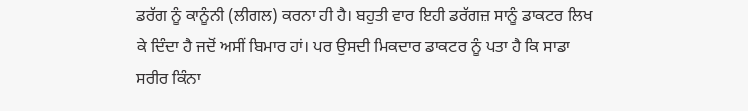ਡਰੱਗ ਨੂੰ ਕਾਨੂੰਨੀ (ਲੀਗਲ) ਕਰਨਾ ਹੀ ਹੈ। ਬਹੁਤੀ ਵਾਰ ਇਹੀ ਡਰੱਗਜ਼ ਸਾਨੂੰ ਡਾਕਟਰ ਲਿਖ ਕੇ ਦਿੰਦਾ ਹੈ ਜਦੋਂ ਅਸੀਂ ਬਿਮਾਰ ਹਾਂ। ਪਰ ਉਸਦੀ ਮਿਕਦਾਰ ਡਾਕਟਰ ਨੂੰ ਪਤਾ ਹੈ ਕਿ ਸਾਡਾ ਸਰੀਰ ਕਿੰਨਾ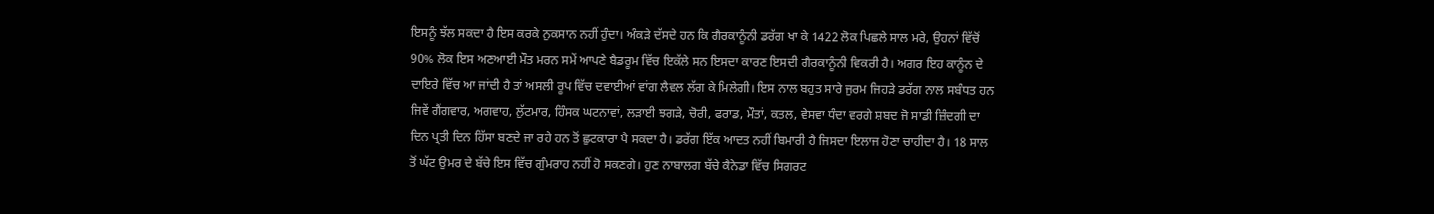ਇਸਨੂੰ ਝੱਲ ਸਕਦਾ ਹੈ ਇਸ ਕਰਕੇ ਨੁਕਸਾਨ ਨਹੀਂ ਹੁੰਦਾ। ਅੰਕੜੇ ਦੱਸਦੇ ਹਨ ਕਿ ਗੈਰਕਾਨੂੰਨੀ ਡਰੱਗ ਖਾ ਕੇ 1422 ਲੋਕ ਪਿਛਲੇ ਸਾਲ ਮਰੇ, ਉਹਨਾਂ ਵਿੱਚੋਂ 90% ਲੋਕ ਇਸ ਅਣਆਈ ਮੌਤ ਮਰਨ ਸਮੇਂ ਆਪਣੇ ਬੈਡਰੂਮ ਵਿੱਚ ਇਕੱਲੇ ਸਨ ਇਸਦਾ ਕਾਰਣ ਇਸਦੀ ਗੈਰਕਾਨੂੰਨੀ ਵਿਕਰੀ ਹੈ। ਅਗਰ ਇਹ ਕਾਨੂੰਨ ਦੇ ਦਾਇਰੇ ਵਿੱਚ ਆ ਜਾਂਦੀ ਹੈ ਤਾਂ ਅਸਲੀ ਰੂਪ ਵਿੱਚ ਦਵਾਈਆਂ ਵਾਂਗ ਲੈਵਲ ਲੱਗ ਕੇ ਮਿਲੇਗੀ। ਇਸ ਨਾਲ ਬਹੁਤ ਸਾਰੇ ਜੁਰਮ ਜਿਹੜੇ ਡਰੱਗ ਨਾਲ ਸਬੰਧਤ ਹਨ ਜਿਵੇਂ ਗੈਂਗਵਾਰ, ਅਗਵਾਹ, ਲੁੱਟਮਾਰ, ਹਿੰਸਕ ਘਟਨਾਵਾਂ, ਲੜਾਈ ਝਗੜੇ, ਚੋਰੀ, ਫਰਾਡ, ਮੌਤਾਂ, ਕਤਲ, ਵੇਸਵਾ ਧੰਦਾ ਵਰਗੇ ਸ਼ਬਦ ਜੋ ਸਾਡੀ ਜ਼ਿੰਦਗੀ ਦਾ ਦਿਨ ਪ੍ਰਤੀ ਦਿਨ ਹਿੱਸਾ ਬਣਦੇ ਜਾ ਰਹੇ ਹਨ ਤੋਂ ਛੁਟਕਾਰਾ ਪੈ ਸਕਦਾ ਹੈ। ਡਰੱਗ ਇੱਕ ਆਦਤ ਨਹੀਂ ਬਿਮਾਰੀ ਹੈ ਜਿਸਦਾ ਇਲਾਜ ਹੋਣਾ ਚਾਹੀਦਾ ਹੈ। 18 ਸਾਲ ਤੋਂ ਘੱਟ ਉਮਰ ਦੇ ਬੱਚੇ ਇਸ ਵਿੱਚ ਗੁੰਮਰਾਹ ਨਹੀਂ ਹੋ ਸਕਣਗੇ। ਹੁਣ ਨਾਬਾਲਗ ਬੱਚੇ ਕੈਨੇਡਾ ਵਿੱਚ ਸਿਗਰਟ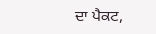ਦਾ ਪੈਕਟ,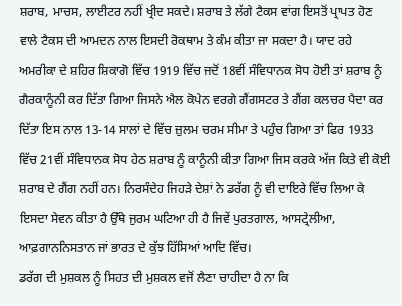ਸ਼ਰਾਬ, ਮਾਚਸ, ਲਾਈਟਰ ਨਹੀਂ ਖ੍ਰੀਦ ਸਕਦੇ। ਸ਼ਰਾਬ ਤੇ ਲੱਗੇ ਟੈਕਸ ਵਾਂਗ ਇਸਤੋਂ ਪ੍ਰਾਪਤ ਹੋਣ ਵਾਲੇ ਟੈਕਸ ਦੀ ਆਮਦਨ ਨਾਲ ਇਸਦੀ ਰੋਕਥਾਮ ਤੇ ਕੰਮ ਕੀਤਾ ਜਾ ਸਕਦਾ ਹੈ। ਯਾਦ ਰਹੇ ਅਮਰੀਕਾ ਦੇ ਸ਼ਹਿਰ ਸ਼ਿਕਾਗੋ ਵਿੱਚ 1919 ਵਿੱਚ ਜਦੋਂ 18ਵੀਂ ਸੰਵਿਧਾਨਕ ਸੋਧ ਹੋਈ ਤਾਂ ਸ਼ਰਾਬ ਨੂੰ ਗੈਰਕਾਨੂੰਨੀ ਕਰ ਦਿੱਤਾ ਗਿਆ ਜਿਸਨੇ ਐਲ ਕੋਪੇਨ ਵਰਗੇ ਗੈਂਗਸਟਰ ਤੇ ਗੈਂਗ ਕਲਚਰ ਪੈਦਾ ਕਰ ਦਿੱਤਾ ਇਸ ਨਾਲ 13-14 ਸਾਲਾਂ ਦੇ ਵਿੱਚ ਜ਼ੁਲਮ ਚਰਮ ਸੀਮਾ ਤੇ ਪਹੁੰਚ ਗਿਆ ਤਾਂ ਫਿਰ 1933 ਵਿੱਚ 21ਵੀਂ ਸੰਵਿਧਾਨਕ ਸੋਧ ਹੇਠ ਸ਼ਰਾਬ ਨੂੰ ਕਾਨੂੰਨੀ ਕੀਤਾ ਗਿਆ ਜਿਸ ਕਰਕੇ ਅੱਜ ਕਿਤੇ ਵੀ ਕੋਈ ਸ਼ਰਾਬ ਦੇ ਗੈਂਗ ਨਹੀਂ ਹਨ। ਨਿਰਸੰਦੇਹ ਜਿਹੜੇ ਦੇਸ਼ਾਂ ਨੇ ਡਰੱਗ ਨੂੰ ਵੀ ਦਾਇਰੇ ਵਿੱਚ ਲਿਆ ਕੇ ਇਸਦਾ ਸੇਵਨ ਕੀਤਾ ਹੈ ਉੱਥੇ ਜੁਰਮ ਘਟਿਆ ਹੀ ਹੈ ਜਿਵੇਂ ਪੁਰਤਗਾਲ, ਆਸਟ੍ਰੇਲੀਆ, ਆਫ਼ਗਾਨਨਿਸਤਾਨ ਜਾਂ ਭਾਰਤ ਦੇ ਕੁੱਝ ਹਿੱਸਿਆਂ ਆਦਿ ਵਿੱਚ।
ਡਰੱਗ ਦੀ ਮੁਸ਼ਕਲ ਨੂੰ ਸਿਹਤ ਦੀ ਮੁਸ਼ਕਲ ਵਜੋਂ ਲੈਣਾ ਚਾਹੀਦਾ ਹੈ ਨਾ ਕਿ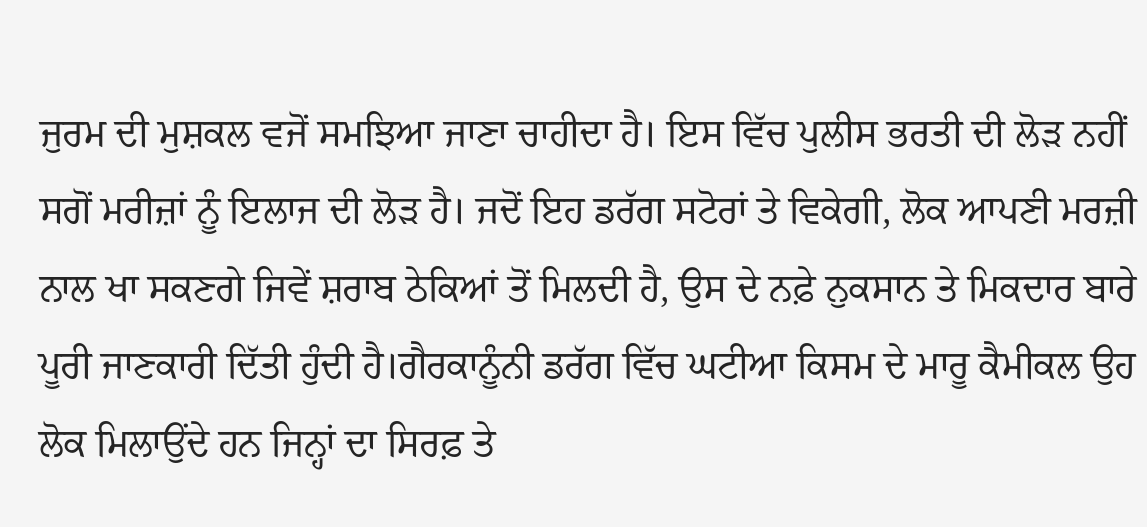ਜੁਰਮ ਦੀ ਮੁਸ਼ਕਲ ਵਜੋਂ ਸਮਝਿਆ ਜਾਣਾ ਚਾਹੀਦਾ ਹੈ। ਇਸ ਵਿੱਚ ਪੁਲੀਸ ਭਰਤੀ ਦੀ ਲੋੜ ਨਹੀਂ ਸਗੋਂ ਮਰੀਜ਼ਾਂ ਨੂੰ ਇਲਾਜ ਦੀ ਲੋੜ ਹੈ। ਜਦੋਂ ਇਹ ਡਰੱਗ ਸਟੋਰਾਂ ਤੇ ਵਿਕੇਗੀ, ਲੋਕ ਆਪਣੀ ਮਰਜ਼ੀ ਨਾਲ ਖਾ ਸਕਣਗੇ ਜਿਵੇਂ ਸ਼ਰਾਬ ਠੇਕਿਆਂ ਤੋਂ ਮਿਲਦੀ ਹੈ, ਉਸ ਦੇ ਨਫ਼ੇ ਨੁਕਸਾਨ ਤੇ ਮਿਕਦਾਰ ਬਾਰੇ ਪੂਰੀ ਜਾਣਕਾਰੀ ਦਿੱਤੀ ਹੁੰਦੀ ਹੈ।ਗੈਰਕਾਨੂੰਨੀ ਡਰੱਗ ਵਿੱਚ ਘਟੀਆ ਕਿਸਮ ਦੇ ਮਾਰੂ ਕੈਮੀਕਲ ਉਹ ਲੋਕ ਮਿਲਾਉਂਦੇ ਹਨ ਜਿਨ੍ਹਾਂ ਦਾ ਸਿਰਫ਼ ਤੇ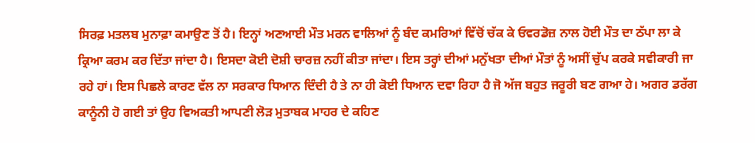ਸਿਰਫ਼ ਮਤਲਬ ਮੁਨਾਫ਼ਾ ਕਮਾਉਣ ਤੋਂ ਹੈ। ਇਨ੍ਹਾਂ ਅਣਆਈ ਮੌਤ ਮਰਨ ਵਾਲਿਆਂ ਨੂੰ ਬੰਦ ਕਮਰਿਆਂ ਵਿੱਚੋਂ ਚੱਕ ਕੇ ਓਵਰਡੋਜ਼ ਨਾਲ ਹੋਈ ਮੌਤ ਦਾ ਠੱਪਾ ਲਾ ਕੇ ਕ੍ਰਿਆ ਕਰਮ ਕਰ ਦਿੱਤਾ ਜਾਂਦਾ ਹੈ। ਇਸਦਾ ਕੋਈ ਦੋਸ਼ੀ ਚਾਰਜ਼ ਨਹੀਂ ਕੀਤਾ ਜਾਂਦਾ। ਇਸ ਤਰ੍ਹਾਂ ਦੀਆਂ ਮਨੁੱਖਤਾ ਦੀਆਂ ਮੌਤਾਂ ਨੂੰ ਅਸੀਂ ਚੁੱਪ ਕਰਕੇ ਸਵੀਕਾਰੀ ਜਾ ਰਹੇ ਹਾਂ। ਇਸ ਪਿਛਲੇ ਕਾਰਣ ਵੱਲ ਨਾ ਸਰਕਾਰ ਧਿਆਨ ਦਿੰਦੀ ਹੈ ਤੇ ਨਾ ਹੀ ਕੋਈ ਧਿਆਨ ਦਵਾ ਰਿਹਾ ਹੈ ਜੋ ਅੱਜ ਬਹੁਤ ਜਰੂਰੀ ਬਣ ਗਆ ਹੇ। ਅਗਰ ਡਰੱਗ ਕਾਨੂੰਨੀ ਹੋ ਗਈ ਤਾਂ ਉਹ ਵਿਅਕਤੀ ਆਪਣੀ ਲੋੜ ਮੁਤਾਬਕ ਮਾਹਰ ਦੇ ਕਹਿਣ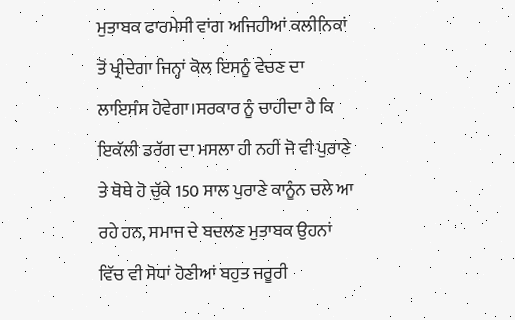ਮੁਤਾਬਕ ਫਾਰਮੇਸੀ ਵਾਂਗ ਅਜਿਹੀਆਂ ਕਲੀਨਿਕਾਂ ਤੋਂ ਖ੍ਰੀਦੇਗਾ ਜਿਨ੍ਹਾਂ ਕੋਲ ਇਸਨੂੰ ਵੇਚਣ ਦਾ ਲਾਇਸੰਸ ਹੋਵੇਗਾ।ਸਰਕਾਰ ਨੂੰ ਚਾਹੀਦਾ ਹੈ ਕਿ ਇਕੱਲੀ ਡਰੱਗ ਦਾ ਮਸਲਾ ਹੀ ਨਹੀਂ ਜੋ ਵੀ ਪੁਰਾਣੇ ਤੇ ਥੋਥੇ ਹੋ ਚੁੱਕੇ 150 ਸਾਲ ਪੁਰਾਣੇ ਕਾਨੂੰਨ ਚਲੇ ਆ ਰਹੇ ਹਨ, ਸਮਾਜ ਦੇ ਬਦਲਣ ਮੁਤਾਬਕ ਉਹਨਾਂ ਵਿੱਚ ਵੀ ਸੋਧਾਂ ਹੋਣੀਆਂ ਬਹੁਤ ਜਰੂਰੀ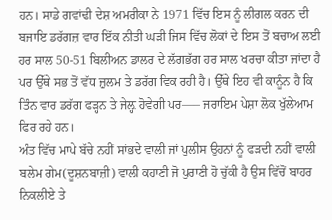ਹਨ। ਸਾਡੇ ਗਵਾਂਢੀ ਦੇਸ਼ ਅਮਰੀਕਾ ਨੇ 1971 ਵਿੱਚ ਇਸ ਨੂੰ ਲੀਗਲ ਕਰਨ ਦੀ ਬਜਾਇ ਡਰੱਗਜ਼ ਵਾਰ ਇੱਕ ਨੀਤੀ ਘੜੀ ਜਿਸ ਵਿੱਚ ਲੋਕਾਂ ਦੇ ਇਸ ਤੋਂ ਬਚਾਅ ਲਈ ਹਰ ਸਾਲ 50-51 ਬਿਲੀਅਨ ਡਾਲਰ ਦੇ ਲੱਗਭੱਗ ਹਰ ਸਾਲ ਖਰਚਾ ਕੀਤਾ ਜਾਂਦਾ ਹੈ ਪਰ ਉੱਥੇ ਸਭ ਤੋਂ ਵੱਧ ਜ਼ੁਲਮ ਤੇ ਡਰੱਗ ਵਿਕ ਰਹੀ ਹੈ। ਉੱਥੇ ਇਹ ਵੀ ਕਾਨੂੰਨ ਹੈ ਕਿ ਤਿੰਨ ਵਾਰ ਡਰੱਗ ਫੜ੍ਹਨ ਤੇ ਜੇਲ਼੍ਹ ਹੋਵੇਗੀ ਪਰ—– ਜਰਾਇਮ ਪੇਸ਼ਾ ਲੋਕ ਖੁੱਲੇਆਮ ਫਿਰ ਰਹੇ ਹਨ।
ਅੰਤ ਵਿੱਚ ਮਾਪੇ ਬੱਚੇ ਨਹੀਂ ਸਾਂਭਦੇ ਵਾਲੀ ਜਾਂ ਪੁਲੀਸ ਉਹਨਾਂ ਨੂੰ ਫੜਦੀ ਨਹੀਂ ਵਾਲੀ ਬਲੇਮ ਗੇਮ(ਦੂਸ਼ਨਬਾਜ਼ੀ) ਵਾਲੀ ਕਹਾਣੀ ਜੋ ਪੁਰਾਣੀ ਹੋ ਚੁੱਕੀ ਹੈ ਉਸ ਵਿੱਚੋਂ ਬਾਹਰ ਨਿਕਲੀਏ ਤੇ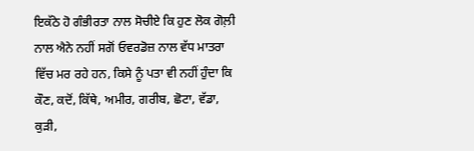ਇਕੱਠੇ ਹੋ ਗੰਭੀਰਤਾ ਨਾਲ ਸੋਚੀਏ ਕਿ ਹੁਣ ਲੋਕ ਗੋਲ਼ੀ ਨਾਲ ਐਨੇ ਨਹੀਂ ਸਗੋਂ ਓਵਰਡੋਜ਼ ਨਾਲ ਵੱਧ ਮਾਤਰਾ ਵਿੱਚ ਮਰ ਰਹੇ ਹਨ, ਕਿਸੇ ਨੂੰ ਪਤਾ ਵੀ ਨਹੀਂ ਹੁੰਦਾ ਕਿ ਕੌਣ, ਕਦੋਂ, ਕਿੱਥੇ, ਅਮੀਰ, ਗਰੀਬ, ਛੋਟਾ, ਵੱਡਾ, ਕੁੜੀ,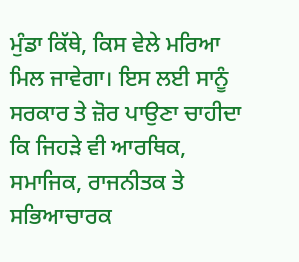ਮੁੰਡਾ ਕਿੱਥੇ, ਕਿਸ ਵੇਲੇ ਮਰਿਆ ਮਿਲ ਜਾਵੇਗਾ। ਇਸ ਲਈ ਸਾਨੂੰ ਸਰਕਾਰ ਤੇ ਜ਼ੋਰ ਪਾਉਣਾ ਚਾਹੀਦਾ ਕਿ ਜਿਹੜੇ ਵੀ ਆਰਥਿਕ, ਸਮਾਜਿਕ, ਰਾਜਨੀਤਕ ਤੇ ਸਭਿਆਚਾਰਕ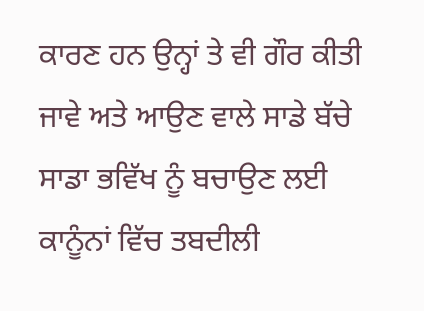ਕਾਰਣ ਹਨ ਉਨ੍ਹਾਂ ਤੇ ਵੀ ਗੌਰ ਕੀਤੀ ਜਾਵੇ ਅਤੇ ਆਉਣ ਵਾਲੇ ਸਾਡੇ ਬੱਚੇ ਸਾਡਾ ਭਵਿੱਖ ਨੂੰ ਬਚਾਉਣ ਲਈ ਕਾਨੂੰਨਾਂ ਵਿੱਚ ਤਬਦੀਲੀ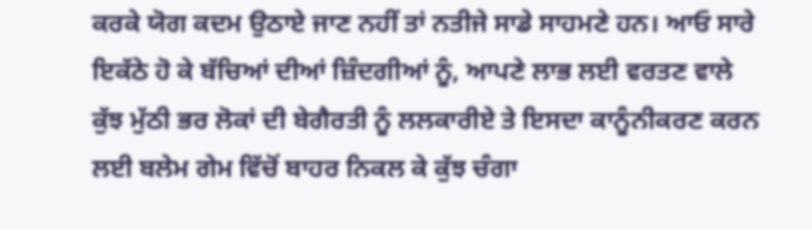ਕਰਕੇ ਯੋਗ ਕਦਮ ਉਠਾਏ ਜਾਣ ਨਹੀਂ ਤਾਂ ਨਤੀਜੇ ਸਾਡੇ ਸਾਹਮਣੇ ਹਨ। ਆਓ ਸਾਰੇ ਇਕੱਠੇ ਹੋ ਕੇ ਬੱਚਿਆਂ ਦੀਆਂ ਜ਼ਿੰਦਗੀਆਂ ਨੂੰ, ਆਪਣੇ ਲਾਭ ਲਈ ਵਰਤਣ ਵਾਲੇ ਕੁੱਝ ਮੁੱਠੀ ਭਰ ਲੋਕਾਂ ਦੀ ਬੇਗੈਰਤੀ ਨੂੰ ਲਲਕਾਰੀਏ ਤੇ ਇਸਦਾ ਕਾਨੂੰਨੀਕਰਣ ਕਰਨ ਲਈ ਬਲੇਮ ਗੇਮ ਵਿੱਚੋਂ ਬਾਹਰ ਨਿਕਲ ਕੇ ਕੁੱਝ ਚੰਗਾ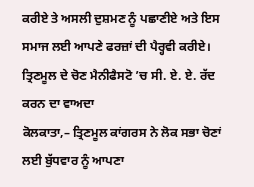ਕਰੀਏ ਤੇ ਅਸਲੀ ਦੁਸ਼ਮਣ ਨੂੰ ਪਛਾਣੀਏ ਅਤੇ ਇਸ ਸਮਾਜ ਲਈ ਆਪਣੇ ਫਰਜ਼ਾਂ ਦੀ ਪੈਰ੍ਹਵੀ ਕਰੀਏ।
ਤ੍ਰਿਣਮੂਲ ਦੇ ਚੋਣ ਮੈਨੀਫੈਸਟੋ ’ਚ ਸੀ. ਏ. ਏ. ਰੱਦ ਕਰਨ ਦਾ ਵਾਅਦਾ
ਕੋਲਕਾਤਾ,– ਤ੍ਰਿਣਮੂਲ ਕਾਂਗਰਸ ਨੇ ਲੋਕ ਸਭਾ ਚੋਣਾਂ ਲਈ ਬੁੱਧਵਾਰ ਨੂੰ ਆਪਣਾ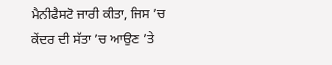ਮੈਨੀਫੈਸਟੋ ਜਾਰੀ ਕੀਤਾ, ਜਿਸ ’ਚ ਕੇਂਦਰ ਦੀ ਸੱਤਾ ’ਚ ਆਉਣ ’ਤੇ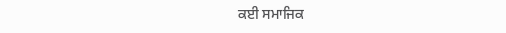ਕਈ ਸਮਾਜਿਕ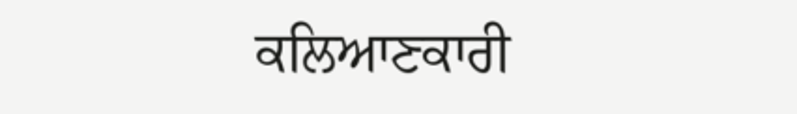ਕਲਿਆਣਕਾਰੀ